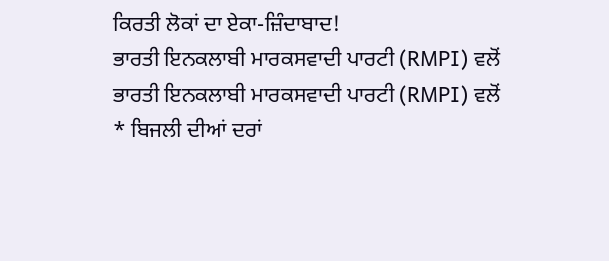ਕਿਰਤੀ ਲੋਕਾਂ ਦਾ ਏਕਾ-ਜ਼ਿੰਦਾਬਾਦ!
ਭਾਰਤੀ ਇਨਕਲਾਬੀ ਮਾਰਕਸਵਾਦੀ ਪਾਰਟੀ (RMPI) ਵਲੋਂ
ਭਾਰਤੀ ਇਨਕਲਾਬੀ ਮਾਰਕਸਵਾਦੀ ਪਾਰਟੀ (RMPI) ਵਲੋਂ
* ਬਿਜਲੀ ਦੀਆਂ ਦਰਾਂ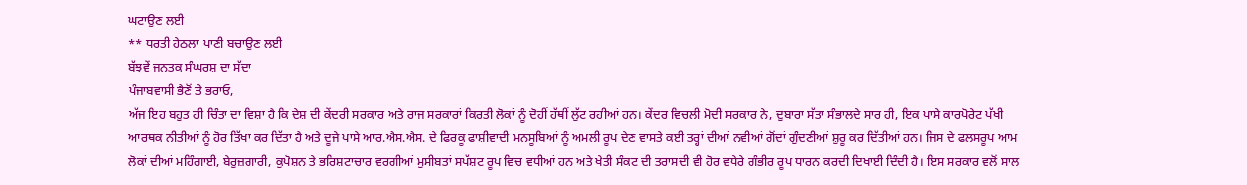ਘਟਾਉਣ ਲਈ
** ਧਰਤੀ ਹੇਠਲਾ ਪਾਣੀ ਬਚਾਉਣ ਲਈ
ਬੱਝਵੇਂ ਜਨਤਕ ਸੰਘਰਸ਼ ਦਾ ਸੱਦਾ
ਪੰਜਾਬਵਾਸੀ ਭੈਣੋਂ ਤੇ ਭਰਾਓ,
ਅੱਜ ਇਹ ਬਹੁਤ ਹੀ ਚਿੰਤਾ ਦਾ ਵਿਸ਼ਾ ਹੈ ਕਿ ਦੇਸ਼ ਦੀ ਕੇਂਦਰੀ ਸਰਕਾਰ ਅਤੇ ਰਾਜ ਸਰਕਾਰਾਂ ਕਿਰਤੀ ਲੋਕਾਂ ਨੂੰ ਦੋਹੀਂ ਹੱਥੀਂ ਲੁੱਟ ਰਹੀਆਂ ਹਨ। ਕੇਂਦਰ ਵਿਚਲੀ ਮੋਦੀ ਸਰਕਾਰ ਨੇ, ਦੁਬਾਰਾ ਸੱਤਾ ਸੰਭਾਲਦੇ ਸਾਰ ਹੀ, ਇਕ ਪਾਸੇ ਕਾਰਪੋਰੇਟ ਪੱਖੀ ਆਰਥਕ ਨੀਤੀਆਂ ਨੂੰ ਹੋਰ ਤਿੱਖਾ ਕਰ ਦਿੱਤਾ ਹੈ ਅਤੇ ਦੂਜੇ ਪਾਸੇ ਆਰ.ਐਸ.ਐਸ. ਦੇ ਫਿਰਕੂ ਫਾਸ਼ੀਵਾਦੀ ਮਨਸੂਬਿਆਂ ਨੂੰ ਅਮਲੀ ਰੂਪ ਦੇਣ ਵਾਸਤੇ ਕਈ ਤਰ੍ਹਾਂ ਦੀਆਂ ਨਵੀਆਂ ਗੋਂਦਾਂ ਗੁੰਦਣੀਆਂ ਸ਼ੁਰੂ ਕਰ ਦਿੱਤੀਆਂ ਹਨ। ਜਿਸ ਦੇ ਫਲਸਰੂਪ ਆਮ ਲੋਕਾਂ ਦੀਆਂ ਮਹਿੰਗਾਈ, ਬੇਰੁਜ਼ਗਾਰੀ, ਕੁਪੋਸ਼ਨ ਤੇ ਭਰਿਸ਼ਟਾਚਾਰ ਵਰਗੀਆਂ ਮੁਸੀਬਤਾਂ ਸਪੱਸ਼ਟ ਰੂਪ ਵਿਚ ਵਧੀਆਂ ਹਨ ਅਤੇ ਖੇਤੀ ਸੰਕਟ ਦੀ ਤਰਾਸਦੀ ਵੀ ਹੋਰ ਵਧੇਰੇ ਗੰਭੀਰ ਰੂਪ ਧਾਰਨ ਕਰਦੀ ਦਿਖਾਈ ਦਿੰਦੀ ਹੈ। ਇਸ ਸਰਕਾਰ ਵਲੋਂ ਸਾਲ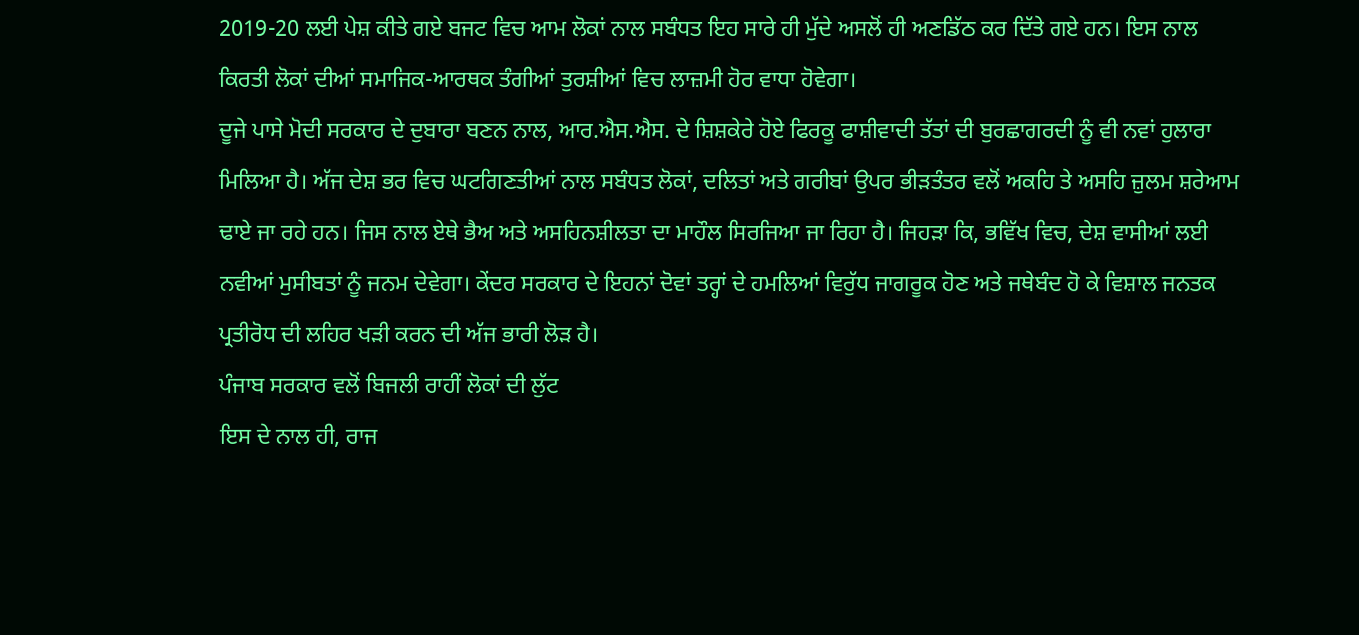2019-20 ਲਈ ਪੇਸ਼ ਕੀਤੇ ਗਏ ਬਜਟ ਵਿਚ ਆਮ ਲੋਕਾਂ ਨਾਲ ਸਬੰਧਤ ਇਹ ਸਾਰੇ ਹੀ ਮੁੱਦੇ ਅਸਲੋਂ ਹੀ ਅਣਡਿੱਠ ਕਰ ਦਿੱਤੇ ਗਏ ਹਨ। ਇਸ ਨਾਲ ਕਿਰਤੀ ਲੋਕਾਂ ਦੀਆਂ ਸਮਾਜਿਕ-ਆਰਥਕ ਤੰਗੀਆਂ ਤੁਰਸ਼ੀਆਂ ਵਿਚ ਲਾਜ਼ਮੀ ਹੋਰ ਵਾਧਾ ਹੋਵੇਗਾ।
ਦੂਜੇ ਪਾਸੇ ਮੋਦੀ ਸਰਕਾਰ ਦੇ ਦੁਬਾਰਾ ਬਣਨ ਨਾਲ, ਆਰ.ਐਸ.ਐਸ. ਦੇ ਸ਼ਿਸ਼ਕੇਰੇ ਹੋਏ ਫਿਰਕੂ ਫਾਸ਼ੀਵਾਦੀ ਤੱਤਾਂ ਦੀ ਬੁਰਛਾਗਰਦੀ ਨੂੰ ਵੀ ਨਵਾਂ ਹੁਲਾਰਾ ਮਿਲਿਆ ਹੈ। ਅੱਜ ਦੇਸ਼ ਭਰ ਵਿਚ ਘਟਗਿਣਤੀਆਂ ਨਾਲ ਸਬੰਧਤ ਲੋਕਾਂ, ਦਲਿਤਾਂ ਅਤੇ ਗਰੀਬਾਂ ਉਪਰ ਭੀੜਤੰਤਰ ਵਲੋਂ ਅਕਹਿ ਤੇ ਅਸਹਿ ਜ਼ੁਲਮ ਸ਼ਰੇਆਮ ਢਾਏ ਜਾ ਰਹੇ ਹਨ। ਜਿਸ ਨਾਲ ਏਥੇ ਭੈਅ ਅਤੇ ਅਸਹਿਨਸ਼ੀਲਤਾ ਦਾ ਮਾਹੌਲ ਸਿਰਜਿਆ ਜਾ ਰਿਹਾ ਹੈ। ਜਿਹੜਾ ਕਿ, ਭਵਿੱਖ ਵਿਚ, ਦੇਸ਼ ਵਾਸੀਆਂ ਲਈ ਨਵੀਆਂ ਮੁਸੀਬਤਾਂ ਨੂੰ ਜਨਮ ਦੇਵੇਗਾ। ਕੇਂਦਰ ਸਰਕਾਰ ਦੇ ਇਹਨਾਂ ਦੋਵਾਂ ਤਰ੍ਹਾਂ ਦੇ ਹਮਲਿਆਂ ਵਿਰੁੱਧ ਜਾਗਰੂਕ ਹੋਣ ਅਤੇ ਜਥੇਬੰਦ ਹੋ ਕੇ ਵਿਸ਼ਾਲ ਜਨਤਕ ਪ੍ਰਤੀਰੋਧ ਦੀ ਲਹਿਰ ਖੜੀ ਕਰਨ ਦੀ ਅੱਜ ਭਾਰੀ ਲੋੜ ਹੈ।
ਪੰਜਾਬ ਸਰਕਾਰ ਵਲੋਂ ਬਿਜਲੀ ਰਾਹੀਂ ਲੋਕਾਂ ਦੀ ਲੁੱਟ
ਇਸ ਦੇ ਨਾਲ ਹੀ, ਰਾਜ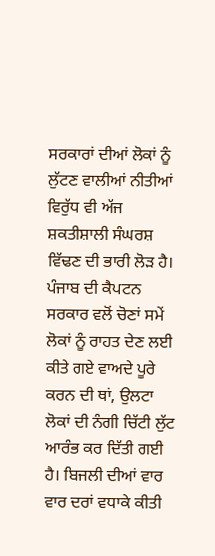ਸਰਕਾਰਾਂ ਦੀਆਂ ਲੋਕਾਂ ਨੂੰ ਲੁੱਟਣ ਵਾਲੀਆਂ ਨੀਤੀਆਂ ਵਿਰੁੱਧ ਵੀ ਅੱਜ ਸ਼ਕਤੀਸ਼ਾਲੀ ਸੰਘਰਸ਼ ਵਿੱਢਣ ਦੀ ਭਾਰੀ ਲੋੜ ਹੈ। ਪੰਜਾਬ ਦੀ ਕੈਪਟਨ ਸਰਕਾਰ ਵਲੋਂ ਚੋਣਾਂ ਸਮੇਂ ਲੋਕਾਂ ਨੂੰ ਰਾਹਤ ਦੇਣ ਲਈ ਕੀਤੇ ਗਏ ਵਾਅਦੇ ਪੂਰੇ ਕਰਨ ਦੀ ਥਾਂ, ਉਲਟਾ ਲੋਕਾਂ ਦੀ ਨੰਗੀ ਚਿੱਟੀ ਲੁੱਟ ਆਰੰਭ ਕਰ ਦਿੱਤੀ ਗਈ ਹੈ। ਬਿਜਲੀ ਦੀਆਂ ਵਾਰ ਵਾਰ ਦਰਾਂ ਵਧਾਕੇ ਕੀਤੀ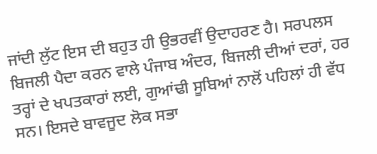ਜਾਂਦੀ ਲੁੱਟ ਇਸ ਦੀ ਬਹੁਤ ਹੀ ਉਭਰਵੀਂ ਉਦਾਹਰਣ ਹੈ। ਸਰਪਲਸ ਬਿਜਲੀ ਪੈਦਾ ਕਰਨ ਵਾਲੇ ਪੰਜਾਬ ਅੰਦਰ, ਬਿਜਲੀ ਦੀਆਂ ਦਰਾਂ, ਹਰ ਤਰ੍ਹਾਂ ਦੇ ਖਪਤਕਾਰਾਂ ਲਈ, ਗੁਆਂਢੀ ਸੂਬਿਆਂ ਨਾਲੋਂ ਪਹਿਲਾਂ ਹੀ ਵੱਧ ਸਨ। ਇਸਦੇ ਬਾਵਜੂਦ ਲੋਕ ਸਭਾ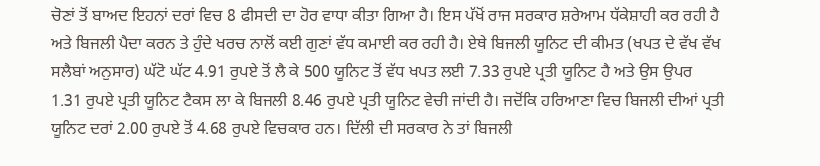ਚੋਣਾਂ ਤੋਂ ਬਾਅਦ ਇਹਨਾਂ ਦਰਾਂ ਵਿਚ 8 ਫੀਸਦੀ ਦਾ ਹੋਰ ਵਾਧਾ ਕੀਤਾ ਗਿਆ ਹੈ। ਇਸ ਪੱਖੋਂ ਰਾਜ ਸਰਕਾਰ ਸ਼ਰੇਆਮ ਧੱਕੇਸ਼ਾਹੀ ਕਰ ਰਹੀ ਹੈ ਅਤੇ ਬਿਜਲੀ ਪੈਦਾ ਕਰਨ ਤੇ ਹੁੰਦੇ ਖਰਚ ਨਾਲੋਂ ਕਈ ਗੁਣਾਂ ਵੱਧ ਕਮਾਈ ਕਰ ਰਹੀ ਹੈ। ਏਥੇ ਬਿਜਲੀ ਯੂਨਿਟ ਦੀ ਕੀਮਤ (ਖਪਤ ਦੇ ਵੱਖ ਵੱਖ ਸਲੈਬਾਂ ਅਨੁਸਾਰ) ਘੱਟੋ ਘੱਟ 4.91 ਰੁਪਏ ਤੋਂ ਲੈ ਕੇ 500 ਯੂਨਿਟ ਤੋਂ ਵੱਧ ਖਪਤ ਲਈ 7.33 ਰੁਪਏ ਪ੍ਰਤੀ ਯੂਨਿਟ ਹੈ ਅਤੇ ਉਸ ਉਪਰ 1.31 ਰੁਪਏ ਪ੍ਰਤੀ ਯੂਨਿਟ ਟੈਕਸ ਲਾ ਕੇ ਬਿਜਲੀ 8.46 ਰੁਪਏ ਪ੍ਰਤੀ ਯੂਨਿਟ ਵੇਚੀ ਜਾਂਦੀ ਹੈ। ਜਦੋਂਕਿ ਹਰਿਆਣਾ ਵਿਚ ਬਿਜਲੀ ਦੀਆਂ ਪ੍ਰਤੀ ਯੂਨਿਟ ਦਰਾਂ 2.00 ਰੁਪਏ ਤੋਂ 4.68 ਰੁਪਏ ਵਿਚਕਾਰ ਹਨ। ਦਿੱਲੀ ਦੀ ਸਰਕਾਰ ਨੇ ਤਾਂ ਬਿਜਲੀ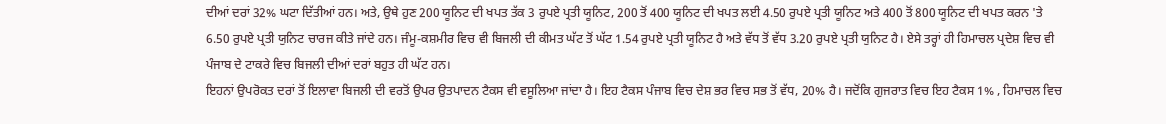ਦੀਆਂ ਦਰਾਂ 32% ਘਟਾ ਦਿੱਤੀਆਂ ਹਨ। ਅਤੇ, ਉਥੇ ਹੁਣ 200 ਯੂਨਿਟ ਦੀ ਖਪਤ ਤੱਕ 3 ਰੁਪਏ ਪ੍ਰਤੀ ਯੂਨਿਟ, 200 ਤੋਂ 400 ਯੂਨਿਟ ਦੀ ਖਪਤ ਲਈ 4.50 ਰੁਪਏ ਪ੍ਰਤੀ ਯੂਨਿਟ ਅਤੇ 400 ਤੋਂ 800 ਯੂਨਿਟ ਦੀ ਖਪਤ ਕਰਨ 'ਤੇ 6.50 ਰੁਪਏ ਪ੍ਰਤੀ ਯੁਨਿਟ ਚਾਰਜ ਕੀਤੇ ਜਾਂਦੇ ਹਨ। ਜੰਮੂ-ਕਸ਼ਮੀਰ ਵਿਚ ਵੀ ਬਿਜਲੀ ਦੀ ਕੀਮਤ ਘੱਟ ਤੋਂ ਘੱਟ 1.54 ਰੁਪਏ ਪ੍ਰਤੀ ਯੂਨਿਟ ਹੈ ਅਤੇ ਵੱਧ ਤੋਂ ਵੱਧ 3.20 ਰੁਪਏ ਪ੍ਰਤੀ ਯੁਨਿਟ ਹੈ। ਏਸੇ ਤਰ੍ਹਾਂ ਹੀ ਹਿਮਾਚਲ ਪ੍ਰਦੇਸ਼ ਵਿਚ ਵੀ ਪੰਜਾਬ ਦੇ ਟਾਕਰੇ ਵਿਚ ਬਿਜਲੀ ਦੀਆਂ ਦਰਾਂ ਬਹੁਤ ਹੀ ਘੱਟ ਹਨ।
ਇਹਨਾਂ ਉਪਰੋਕਤ ਦਰਾਂ ਤੋਂ ਇਲਾਵਾ ਬਿਜਲੀ ਦੀ ਵਰਤੋਂ ਉਪਰ ਉਤਪਾਦਨ ਟੈਕਸ ਵੀ ਵਸੂਲਿਆ ਜਾਂਦਾ ਹੈ। ਇਹ ਟੈਕਸ ਪੰਜਾਬ ਵਿਚ ਦੇਸ਼ ਭਰ ਵਿਚ ਸਭ ਤੋਂ ਵੱਧ, 20% ਹੈ। ਜਦੋਂਕਿ ਗੁਜਰਾਤ ਵਿਚ ਇਹ ਟੈਕਸ 1% , ਹਿਮਾਚਲ ਵਿਚ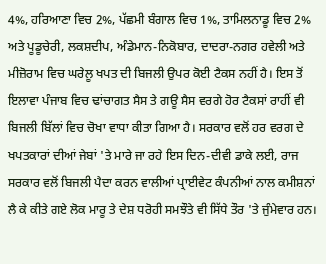4%, ਹਰਿਆਣਾ ਵਿਚ 2%, ਪੱਛਮੀ ਬੰਗਾਲ ਵਿਚ 1%, ਤਾਮਿਲਨਾਡੂ ਵਿਚ 2% ਅਤੇ ਪੂਡੂਚੇਰੀ, ਲਕਸ਼ਦੀਪ, ਅੰਡੇਮਾਨ-ਨਿਕੋਬਾਰ, ਦਾਦਰਾ-ਨਗਰ ਹਵੇਲੀ ਅਤੇ ਮੀਜ਼ੋਰਾਮ ਵਿਚ ਘਰੇਲੂ ਖਪਤ ਦੀ ਬਿਜਲੀ ਉਪਰ ਕੋਈ ਟੈਕਸ ਨਹੀਂ ਹੈ। ਇਸ ਤੋਂ ਇਲਾਵਾ ਪੰਜਾਬ ਵਿਚ ਢਾਂਚਾਗਤ ਸੈਸ ਤੇ ਗਊ ਸੈਸ ਵਰਗੇ ਹੋਰ ਟੈਕਸਾਂ ਰਾਹੀਂ ਵੀ ਬਿਜਲੀ ਬਿੱਲਾਂ ਵਿਚ ਚੋਖਾ ਵਾਧਾ ਕੀਤਾ ਗਿਆ ਹੈ। ਸਰਕਾਰ ਵਲੋਂ ਹਰ ਵਰਗ ਦੇ ਖਪਤਕਾਰਾਂ ਦੀਆਂ ਜੇਬਾਂ 'ਤੇ ਮਾਰੇ ਜਾ ਰਹੇ ਇਸ ਦਿਨ-ਦੀਵੀ ਡਾਕੇ ਲਈ, ਰਾਜ ਸਰਕਾਰ ਵਲੋਂ ਬਿਜਲੀ ਪੈਦਾ ਕਰਨ ਵਾਲੀਆਂ ਪ੍ਰਾਈਵੇਟ ਕੰਪਨੀਆਂ ਨਾਲ ਕਮੀਸ਼ਨਾਂ ਲੈ ਕੇ ਕੀਤੇ ਗਏ ਲੋਕ ਮਾਰੂ ਤੇ ਦੇਸ਼ ਧਰੋਹੀ ਸਮਝੌਤੇ ਵੀ ਸਿੱਧੇ ਤੌਰ 'ਤੇ ਜੁੰਮੇਵਾਰ ਹਨ।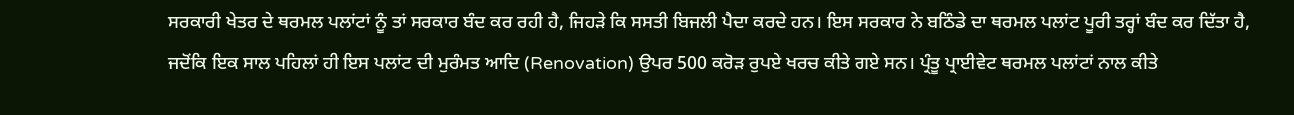ਸਰਕਾਰੀ ਖੇਤਰ ਦੇ ਥਰਮਲ ਪਲਾਂਟਾਂ ਨੂੰ ਤਾਂ ਸਰਕਾਰ ਬੰਦ ਕਰ ਰਹੀ ਹੈ, ਜਿਹੜੇ ਕਿ ਸਸਤੀ ਬਿਜਲੀ ਪੈਦਾ ਕਰਦੇ ਹਨ। ਇਸ ਸਰਕਾਰ ਨੇ ਬਠਿੰਡੇ ਦਾ ਥਰਮਲ ਪਲਾਂਟ ਪੂਰੀ ਤਰ੍ਹਾਂ ਬੰਦ ਕਰ ਦਿੱਤਾ ਹੈ, ਜਦੋਂਕਿ ਇਕ ਸਾਲ ਪਹਿਲਾਂ ਹੀ ਇਸ ਪਲਾਂਟ ਦੀ ਮੁਰੰਮਤ ਆਦਿ (Renovation) ਉਪਰ 500 ਕਰੋੜ ਰੁਪਏ ਖਰਚ ਕੀਤੇ ਗਏ ਸਨ। ਪ੍ਰੰਤੂ ਪ੍ਰਾਈਵੇਟ ਥਰਮਲ ਪਲਾਂਟਾਂ ਨਾਲ ਕੀਤੇ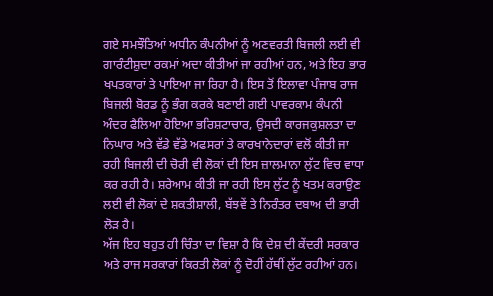ਗਏ ਸਮਝੌਤਿਆਂ ਅਧੀਨ ਕੰਪਨੀਆਂ ਨੂੰ ਅਣਵਰਤੀ ਬਿਜਲੀ ਲਈ ਵੀ ਗਾਰੰਟੀਸ਼ੁਦਾ ਰਕਮਾਂ ਅਦਾ ਕੀਤੀਆਂ ਜਾ ਰਹੀਆਂ ਹਨ, ਅਤੇ ਇਹ ਭਾਰ ਖਪਤਕਾਰਾਂ ਤੇ ਪਾਇਆ ਜਾ ਰਿਹਾ ਹੈ। ਇਸ ਤੋਂ ਇਲਾਵਾ ਪੰਜਾਬ ਰਾਜ ਬਿਜਲੀ ਬੋਰਡ ਨੂੰ ਭੰਗ ਕਰਕੇ ਬਣਾਈ ਗਈ ਪਾਵਰਕਾਮ ਕੰਪਨੀ ਅੰਦਰ ਫੈਲਿਆ ਹੋਇਆ ਭਰਿਸ਼ਟਾਚਾਰ, ਉਸਦੀ ਕਾਰਜਕੁਸ਼ਲਤਾ ਦਾ ਨਿਘਾਰ ਅਤੇ ਵੱਡੇ ਵੱਡੇ ਅਫਸਰਾਂ ਤੇ ਕਾਰਖਾਨੇਦਾਰਾਂ ਵਲੋਂ ਕੀਤੀ ਜਾ ਰਹੀ ਬਿਜਲੀ ਦੀ ਚੋਰੀ ਵੀ ਲੋਕਾਂ ਦੀ ਇਸ ਜ਼ਾਲਮਾਨਾ ਲੁੱਟ ਵਿਚ ਵਾਧਾ ਕਰ ਰਹੀ ਹੈ। ਸ਼ਰੇਆਮ ਕੀਤੀ ਜਾ ਰਹੀ ਇਸ ਲੁੱਟ ਨੂੰ ਖਤਮ ਕਰਾਉਣ ਲਈ ਵੀ ਲੋਕਾਂ ਦੇ ਸ਼ਕਤੀਸ਼ਾਲੀ, ਬੱਝਵੇਂ ਤੇ ਨਿਰੰਤਰ ਦਬਾਅ ਦੀ ਭਾਰੀ ਲੋੜ ਹੈ।
ਅੱਜ ਇਹ ਬਹੁਤ ਹੀ ਚਿੰਤਾ ਦਾ ਵਿਸ਼ਾ ਹੈ ਕਿ ਦੇਸ਼ ਦੀ ਕੇਂਦਰੀ ਸਰਕਾਰ ਅਤੇ ਰਾਜ ਸਰਕਾਰਾਂ ਕਿਰਤੀ ਲੋਕਾਂ ਨੂੰ ਦੋਹੀਂ ਹੱਥੀਂ ਲੁੱਟ ਰਹੀਆਂ ਹਨ।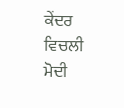ਕੇਂਦਰ ਵਿਚਲੀ ਮੋਦੀ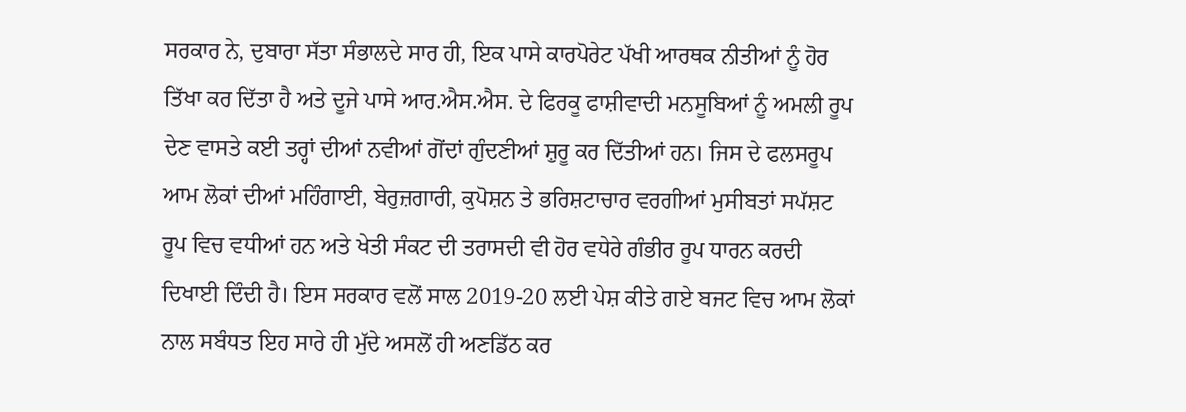ਸਰਕਾਰ ਨੇ, ਦੁਬਾਰਾ ਸੱਤਾ ਸੰਭਾਲਦੇ ਸਾਰ ਹੀ, ਇਕ ਪਾਸੇ ਕਾਰਪੋਰੇਟ ਪੱਖੀ ਆਰਥਕ ਨੀਤੀਆਂ ਨੂੰ ਹੋਰ ਤਿੱਖਾ ਕਰ ਦਿੱਤਾ ਹੈ ਅਤੇ ਦੂਜੇ ਪਾਸੇ ਆਰ.ਐਸ.ਐਸ. ਦੇ ਫਿਰਕੂ ਫਾਸ਼ੀਵਾਦੀ ਮਨਸੂਬਿਆਂ ਨੂੰ ਅਮਲੀ ਰੂਪ ਦੇਣ ਵਾਸਤੇ ਕਈ ਤਰ੍ਹਾਂ ਦੀਆਂ ਨਵੀਆਂ ਗੋਂਦਾਂ ਗੁੰਦਣੀਆਂ ਸ਼ੁਰੂ ਕਰ ਦਿੱਤੀਆਂ ਹਨ। ਜਿਸ ਦੇ ਫਲਸਰੂਪ ਆਮ ਲੋਕਾਂ ਦੀਆਂ ਮਹਿੰਗਾਈ, ਬੇਰੁਜ਼ਗਾਰੀ, ਕੁਪੋਸ਼ਨ ਤੇ ਭਰਿਸ਼ਟਾਚਾਰ ਵਰਗੀਆਂ ਮੁਸੀਬਤਾਂ ਸਪੱਸ਼ਟ ਰੂਪ ਵਿਚ ਵਧੀਆਂ ਹਨ ਅਤੇ ਖੇਤੀ ਸੰਕਟ ਦੀ ਤਰਾਸਦੀ ਵੀ ਹੋਰ ਵਧੇਰੇ ਗੰਭੀਰ ਰੂਪ ਧਾਰਨ ਕਰਦੀ ਦਿਖਾਈ ਦਿੰਦੀ ਹੈ। ਇਸ ਸਰਕਾਰ ਵਲੋਂ ਸਾਲ 2019-20 ਲਈ ਪੇਸ਼ ਕੀਤੇ ਗਏ ਬਜਟ ਵਿਚ ਆਮ ਲੋਕਾਂ ਨਾਲ ਸਬੰਧਤ ਇਹ ਸਾਰੇ ਹੀ ਮੁੱਦੇ ਅਸਲੋਂ ਹੀ ਅਣਡਿੱਠ ਕਰ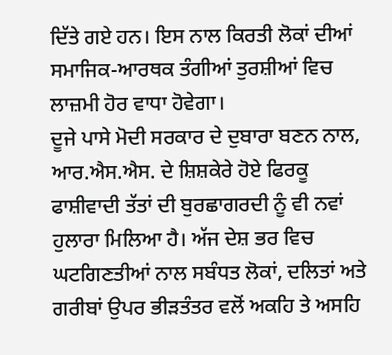ਦਿੱਤੇ ਗਏ ਹਨ। ਇਸ ਨਾਲ ਕਿਰਤੀ ਲੋਕਾਂ ਦੀਆਂ ਸਮਾਜਿਕ-ਆਰਥਕ ਤੰਗੀਆਂ ਤੁਰਸ਼ੀਆਂ ਵਿਚ ਲਾਜ਼ਮੀ ਹੋਰ ਵਾਧਾ ਹੋਵੇਗਾ।
ਦੂਜੇ ਪਾਸੇ ਮੋਦੀ ਸਰਕਾਰ ਦੇ ਦੁਬਾਰਾ ਬਣਨ ਨਾਲ, ਆਰ.ਐਸ.ਐਸ. ਦੇ ਸ਼ਿਸ਼ਕੇਰੇ ਹੋਏ ਫਿਰਕੂ ਫਾਸ਼ੀਵਾਦੀ ਤੱਤਾਂ ਦੀ ਬੁਰਛਾਗਰਦੀ ਨੂੰ ਵੀ ਨਵਾਂ ਹੁਲਾਰਾ ਮਿਲਿਆ ਹੈ। ਅੱਜ ਦੇਸ਼ ਭਰ ਵਿਚ ਘਟਗਿਣਤੀਆਂ ਨਾਲ ਸਬੰਧਤ ਲੋਕਾਂ, ਦਲਿਤਾਂ ਅਤੇ ਗਰੀਬਾਂ ਉਪਰ ਭੀੜਤੰਤਰ ਵਲੋਂ ਅਕਹਿ ਤੇ ਅਸਹਿ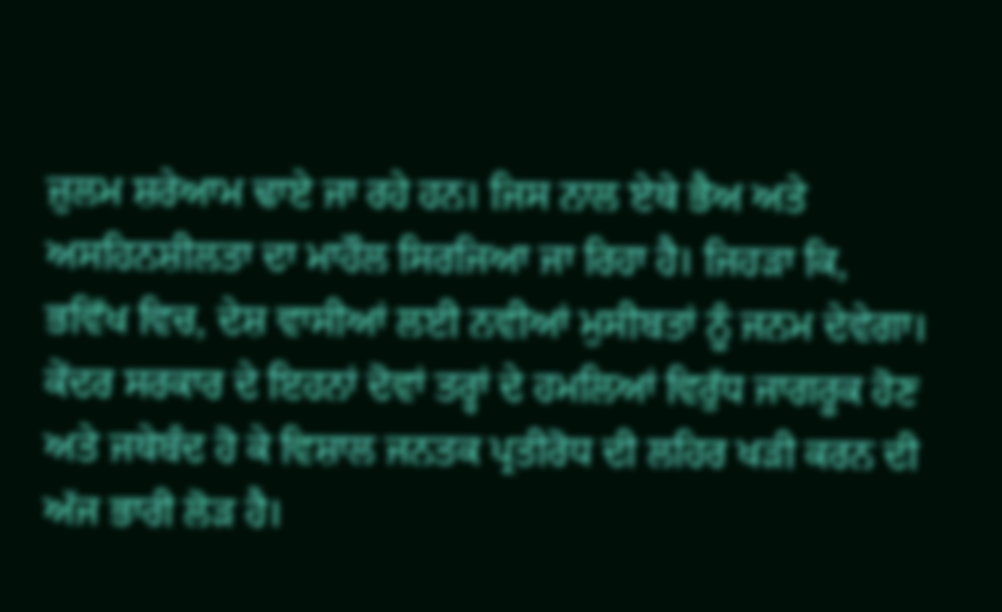ਜ਼ੁਲਮ ਸ਼ਰੇਆਮ ਢਾਏ ਜਾ ਰਹੇ ਹਨ। ਜਿਸ ਨਾਲ ਏਥੇ ਭੈਅ ਅਤੇ ਅਸਹਿਨਸ਼ੀਲਤਾ ਦਾ ਮਾਹੌਲ ਸਿਰਜਿਆ ਜਾ ਰਿਹਾ ਹੈ। ਜਿਹੜਾ ਕਿ, ਭਵਿੱਖ ਵਿਚ, ਦੇਸ਼ ਵਾਸੀਆਂ ਲਈ ਨਵੀਆਂ ਮੁਸੀਬਤਾਂ ਨੂੰ ਜਨਮ ਦੇਵੇਗਾ। ਕੇਂਦਰ ਸਰਕਾਰ ਦੇ ਇਹਨਾਂ ਦੋਵਾਂ ਤਰ੍ਹਾਂ ਦੇ ਹਮਲਿਆਂ ਵਿਰੁੱਧ ਜਾਗਰੂਕ ਹੋਣ ਅਤੇ ਜਥੇਬੰਦ ਹੋ ਕੇ ਵਿਸ਼ਾਲ ਜਨਤਕ ਪ੍ਰਤੀਰੋਧ ਦੀ ਲਹਿਰ ਖੜੀ ਕਰਨ ਦੀ ਅੱਜ ਭਾਰੀ ਲੋੜ ਹੈ।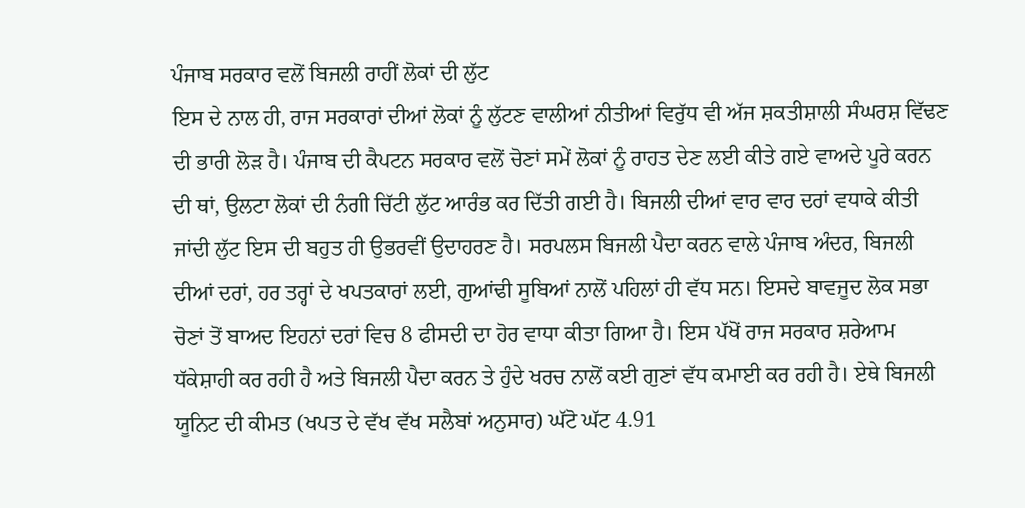ਪੰਜਾਬ ਸਰਕਾਰ ਵਲੋਂ ਬਿਜਲੀ ਰਾਹੀਂ ਲੋਕਾਂ ਦੀ ਲੁੱਟ
ਇਸ ਦੇ ਨਾਲ ਹੀ, ਰਾਜ ਸਰਕਾਰਾਂ ਦੀਆਂ ਲੋਕਾਂ ਨੂੰ ਲੁੱਟਣ ਵਾਲੀਆਂ ਨੀਤੀਆਂ ਵਿਰੁੱਧ ਵੀ ਅੱਜ ਸ਼ਕਤੀਸ਼ਾਲੀ ਸੰਘਰਸ਼ ਵਿੱਢਣ ਦੀ ਭਾਰੀ ਲੋੜ ਹੈ। ਪੰਜਾਬ ਦੀ ਕੈਪਟਨ ਸਰਕਾਰ ਵਲੋਂ ਚੋਣਾਂ ਸਮੇਂ ਲੋਕਾਂ ਨੂੰ ਰਾਹਤ ਦੇਣ ਲਈ ਕੀਤੇ ਗਏ ਵਾਅਦੇ ਪੂਰੇ ਕਰਨ ਦੀ ਥਾਂ, ਉਲਟਾ ਲੋਕਾਂ ਦੀ ਨੰਗੀ ਚਿੱਟੀ ਲੁੱਟ ਆਰੰਭ ਕਰ ਦਿੱਤੀ ਗਈ ਹੈ। ਬਿਜਲੀ ਦੀਆਂ ਵਾਰ ਵਾਰ ਦਰਾਂ ਵਧਾਕੇ ਕੀਤੀ ਜਾਂਦੀ ਲੁੱਟ ਇਸ ਦੀ ਬਹੁਤ ਹੀ ਉਭਰਵੀਂ ਉਦਾਹਰਣ ਹੈ। ਸਰਪਲਸ ਬਿਜਲੀ ਪੈਦਾ ਕਰਨ ਵਾਲੇ ਪੰਜਾਬ ਅੰਦਰ, ਬਿਜਲੀ ਦੀਆਂ ਦਰਾਂ, ਹਰ ਤਰ੍ਹਾਂ ਦੇ ਖਪਤਕਾਰਾਂ ਲਈ, ਗੁਆਂਢੀ ਸੂਬਿਆਂ ਨਾਲੋਂ ਪਹਿਲਾਂ ਹੀ ਵੱਧ ਸਨ। ਇਸਦੇ ਬਾਵਜੂਦ ਲੋਕ ਸਭਾ ਚੋਣਾਂ ਤੋਂ ਬਾਅਦ ਇਹਨਾਂ ਦਰਾਂ ਵਿਚ 8 ਫੀਸਦੀ ਦਾ ਹੋਰ ਵਾਧਾ ਕੀਤਾ ਗਿਆ ਹੈ। ਇਸ ਪੱਖੋਂ ਰਾਜ ਸਰਕਾਰ ਸ਼ਰੇਆਮ ਧੱਕੇਸ਼ਾਹੀ ਕਰ ਰਹੀ ਹੈ ਅਤੇ ਬਿਜਲੀ ਪੈਦਾ ਕਰਨ ਤੇ ਹੁੰਦੇ ਖਰਚ ਨਾਲੋਂ ਕਈ ਗੁਣਾਂ ਵੱਧ ਕਮਾਈ ਕਰ ਰਹੀ ਹੈ। ਏਥੇ ਬਿਜਲੀ ਯੂਨਿਟ ਦੀ ਕੀਮਤ (ਖਪਤ ਦੇ ਵੱਖ ਵੱਖ ਸਲੈਬਾਂ ਅਨੁਸਾਰ) ਘੱਟੋ ਘੱਟ 4.91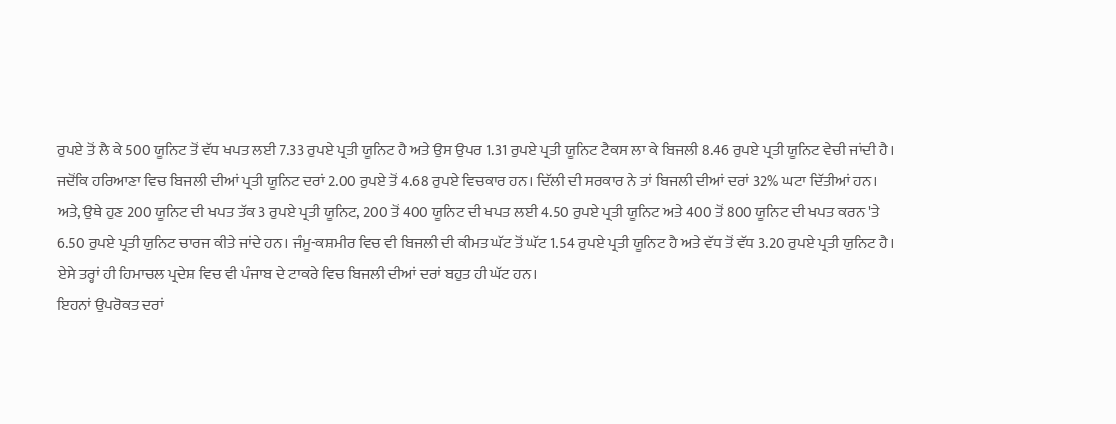ਰੁਪਏ ਤੋਂ ਲੈ ਕੇ 500 ਯੂਨਿਟ ਤੋਂ ਵੱਧ ਖਪਤ ਲਈ 7.33 ਰੁਪਏ ਪ੍ਰਤੀ ਯੂਨਿਟ ਹੈ ਅਤੇ ਉਸ ਉਪਰ 1.31 ਰੁਪਏ ਪ੍ਰਤੀ ਯੂਨਿਟ ਟੈਕਸ ਲਾ ਕੇ ਬਿਜਲੀ 8.46 ਰੁਪਏ ਪ੍ਰਤੀ ਯੂਨਿਟ ਵੇਚੀ ਜਾਂਦੀ ਹੈ। ਜਦੋਂਕਿ ਹਰਿਆਣਾ ਵਿਚ ਬਿਜਲੀ ਦੀਆਂ ਪ੍ਰਤੀ ਯੂਨਿਟ ਦਰਾਂ 2.00 ਰੁਪਏ ਤੋਂ 4.68 ਰੁਪਏ ਵਿਚਕਾਰ ਹਨ। ਦਿੱਲੀ ਦੀ ਸਰਕਾਰ ਨੇ ਤਾਂ ਬਿਜਲੀ ਦੀਆਂ ਦਰਾਂ 32% ਘਟਾ ਦਿੱਤੀਆਂ ਹਨ। ਅਤੇ, ਉਥੇ ਹੁਣ 200 ਯੂਨਿਟ ਦੀ ਖਪਤ ਤੱਕ 3 ਰੁਪਏ ਪ੍ਰਤੀ ਯੂਨਿਟ, 200 ਤੋਂ 400 ਯੂਨਿਟ ਦੀ ਖਪਤ ਲਈ 4.50 ਰੁਪਏ ਪ੍ਰਤੀ ਯੂਨਿਟ ਅਤੇ 400 ਤੋਂ 800 ਯੂਨਿਟ ਦੀ ਖਪਤ ਕਰਨ 'ਤੇ 6.50 ਰੁਪਏ ਪ੍ਰਤੀ ਯੁਨਿਟ ਚਾਰਜ ਕੀਤੇ ਜਾਂਦੇ ਹਨ। ਜੰਮੂ-ਕਸ਼ਮੀਰ ਵਿਚ ਵੀ ਬਿਜਲੀ ਦੀ ਕੀਮਤ ਘੱਟ ਤੋਂ ਘੱਟ 1.54 ਰੁਪਏ ਪ੍ਰਤੀ ਯੂਨਿਟ ਹੈ ਅਤੇ ਵੱਧ ਤੋਂ ਵੱਧ 3.20 ਰੁਪਏ ਪ੍ਰਤੀ ਯੁਨਿਟ ਹੈ। ਏਸੇ ਤਰ੍ਹਾਂ ਹੀ ਹਿਮਾਚਲ ਪ੍ਰਦੇਸ਼ ਵਿਚ ਵੀ ਪੰਜਾਬ ਦੇ ਟਾਕਰੇ ਵਿਚ ਬਿਜਲੀ ਦੀਆਂ ਦਰਾਂ ਬਹੁਤ ਹੀ ਘੱਟ ਹਨ।
ਇਹਨਾਂ ਉਪਰੋਕਤ ਦਰਾਂ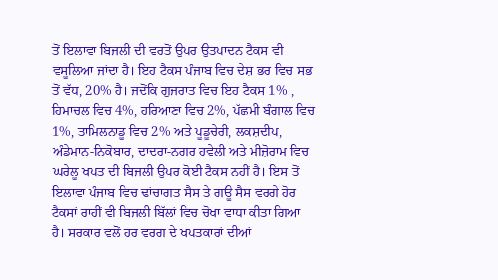ਤੋਂ ਇਲਾਵਾ ਬਿਜਲੀ ਦੀ ਵਰਤੋਂ ਉਪਰ ਉਤਪਾਦਨ ਟੈਕਸ ਵੀ ਵਸੂਲਿਆ ਜਾਂਦਾ ਹੈ। ਇਹ ਟੈਕਸ ਪੰਜਾਬ ਵਿਚ ਦੇਸ਼ ਭਰ ਵਿਚ ਸਭ ਤੋਂ ਵੱਧ, 20% ਹੈ। ਜਦੋਂਕਿ ਗੁਜਰਾਤ ਵਿਚ ਇਹ ਟੈਕਸ 1% , ਹਿਮਾਚਲ ਵਿਚ 4%, ਹਰਿਆਣਾ ਵਿਚ 2%, ਪੱਛਮੀ ਬੰਗਾਲ ਵਿਚ 1%, ਤਾਮਿਲਨਾਡੂ ਵਿਚ 2% ਅਤੇ ਪੂਡੂਚੇਰੀ, ਲਕਸ਼ਦੀਪ, ਅੰਡੇਮਾਨ-ਨਿਕੋਬਾਰ, ਦਾਦਰਾ-ਨਗਰ ਹਵੇਲੀ ਅਤੇ ਮੀਜ਼ੋਰਾਮ ਵਿਚ ਘਰੇਲੂ ਖਪਤ ਦੀ ਬਿਜਲੀ ਉਪਰ ਕੋਈ ਟੈਕਸ ਨਹੀਂ ਹੈ। ਇਸ ਤੋਂ ਇਲਾਵਾ ਪੰਜਾਬ ਵਿਚ ਢਾਂਚਾਗਤ ਸੈਸ ਤੇ ਗਊ ਸੈਸ ਵਰਗੇ ਹੋਰ ਟੈਕਸਾਂ ਰਾਹੀਂ ਵੀ ਬਿਜਲੀ ਬਿੱਲਾਂ ਵਿਚ ਚੋਖਾ ਵਾਧਾ ਕੀਤਾ ਗਿਆ ਹੈ। ਸਰਕਾਰ ਵਲੋਂ ਹਰ ਵਰਗ ਦੇ ਖਪਤਕਾਰਾਂ ਦੀਆਂ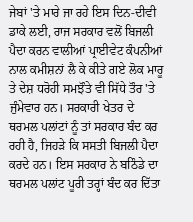ਜੇਬਾਂ 'ਤੇ ਮਾਰੇ ਜਾ ਰਹੇ ਇਸ ਦਿਨ-ਦੀਵੀ ਡਾਕੇ ਲਈ, ਰਾਜ ਸਰਕਾਰ ਵਲੋਂ ਬਿਜਲੀ ਪੈਦਾ ਕਰਨ ਵਾਲੀਆਂ ਪ੍ਰਾਈਵੇਟ ਕੰਪਨੀਆਂ ਨਾਲ ਕਮੀਸ਼ਨਾਂ ਲੈ ਕੇ ਕੀਤੇ ਗਏ ਲੋਕ ਮਾਰੂ ਤੇ ਦੇਸ਼ ਧਰੋਹੀ ਸਮਝੌਤੇ ਵੀ ਸਿੱਧੇ ਤੌਰ 'ਤੇ ਜੁੰਮੇਵਾਰ ਹਨ। ਸਰਕਾਰੀ ਖੇਤਰ ਦੇ ਥਰਮਲ ਪਲਾਂਟਾਂ ਨੂੰ ਤਾਂ ਸਰਕਾਰ ਬੰਦ ਕਰ ਰਹੀ ਹੈ, ਜਿਹੜੇ ਕਿ ਸਸਤੀ ਬਿਜਲੀ ਪੈਦਾ ਕਰਦੇ ਹਨ। ਇਸ ਸਰਕਾਰ ਨੇ ਬਠਿੰਡੇ ਦਾ ਥਰਮਲ ਪਲਾਂਟ ਪੂਰੀ ਤਰ੍ਹਾਂ ਬੰਦ ਕਰ ਦਿੱਤਾ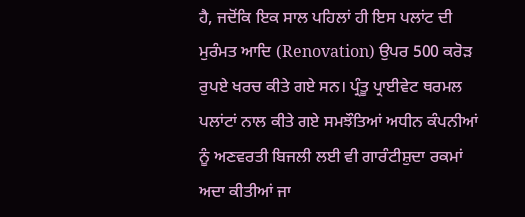ਹੈ, ਜਦੋਂਕਿ ਇਕ ਸਾਲ ਪਹਿਲਾਂ ਹੀ ਇਸ ਪਲਾਂਟ ਦੀ ਮੁਰੰਮਤ ਆਦਿ (Renovation) ਉਪਰ 500 ਕਰੋੜ ਰੁਪਏ ਖਰਚ ਕੀਤੇ ਗਏ ਸਨ। ਪ੍ਰੰਤੂ ਪ੍ਰਾਈਵੇਟ ਥਰਮਲ ਪਲਾਂਟਾਂ ਨਾਲ ਕੀਤੇ ਗਏ ਸਮਝੌਤਿਆਂ ਅਧੀਨ ਕੰਪਨੀਆਂ ਨੂੰ ਅਣਵਰਤੀ ਬਿਜਲੀ ਲਈ ਵੀ ਗਾਰੰਟੀਸ਼ੁਦਾ ਰਕਮਾਂ ਅਦਾ ਕੀਤੀਆਂ ਜਾ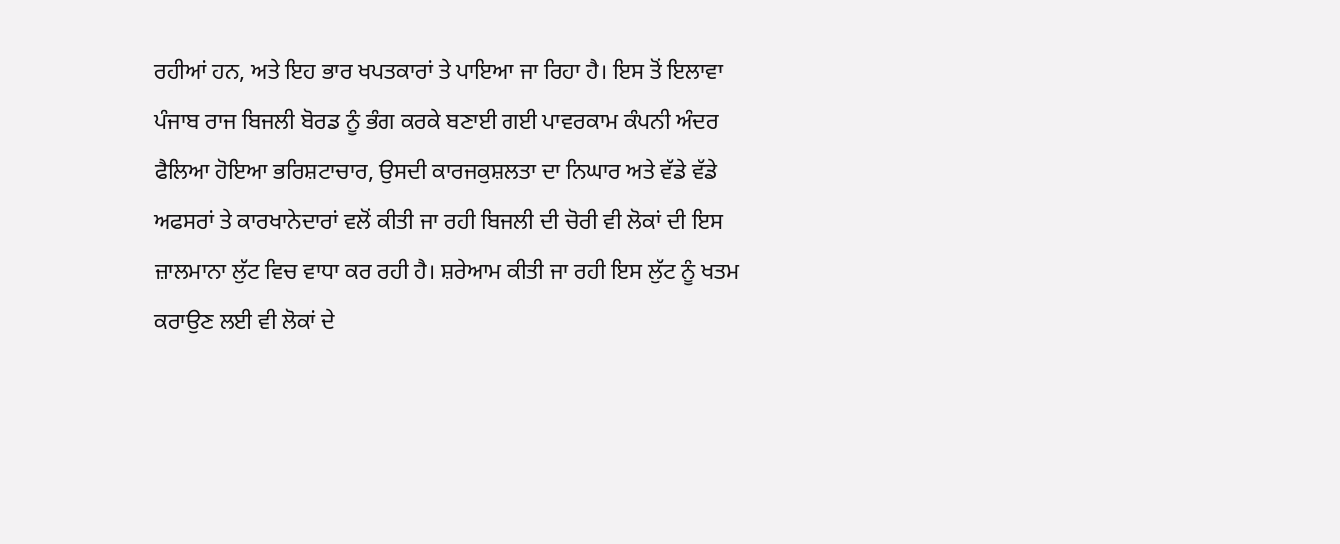ਰਹੀਆਂ ਹਨ, ਅਤੇ ਇਹ ਭਾਰ ਖਪਤਕਾਰਾਂ ਤੇ ਪਾਇਆ ਜਾ ਰਿਹਾ ਹੈ। ਇਸ ਤੋਂ ਇਲਾਵਾ ਪੰਜਾਬ ਰਾਜ ਬਿਜਲੀ ਬੋਰਡ ਨੂੰ ਭੰਗ ਕਰਕੇ ਬਣਾਈ ਗਈ ਪਾਵਰਕਾਮ ਕੰਪਨੀ ਅੰਦਰ ਫੈਲਿਆ ਹੋਇਆ ਭਰਿਸ਼ਟਾਚਾਰ, ਉਸਦੀ ਕਾਰਜਕੁਸ਼ਲਤਾ ਦਾ ਨਿਘਾਰ ਅਤੇ ਵੱਡੇ ਵੱਡੇ ਅਫਸਰਾਂ ਤੇ ਕਾਰਖਾਨੇਦਾਰਾਂ ਵਲੋਂ ਕੀਤੀ ਜਾ ਰਹੀ ਬਿਜਲੀ ਦੀ ਚੋਰੀ ਵੀ ਲੋਕਾਂ ਦੀ ਇਸ ਜ਼ਾਲਮਾਨਾ ਲੁੱਟ ਵਿਚ ਵਾਧਾ ਕਰ ਰਹੀ ਹੈ। ਸ਼ਰੇਆਮ ਕੀਤੀ ਜਾ ਰਹੀ ਇਸ ਲੁੱਟ ਨੂੰ ਖਤਮ ਕਰਾਉਣ ਲਈ ਵੀ ਲੋਕਾਂ ਦੇ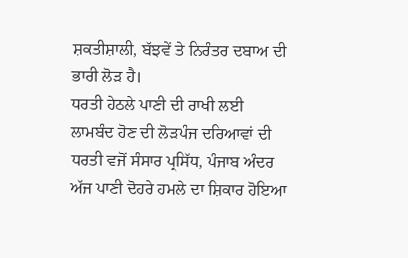ਸ਼ਕਤੀਸ਼ਾਲੀ, ਬੱਝਵੇਂ ਤੇ ਨਿਰੰਤਰ ਦਬਾਅ ਦੀ ਭਾਰੀ ਲੋੜ ਹੈ।
ਧਰਤੀ ਹੇਠਲੇ ਪਾਣੀ ਦੀ ਰਾਖੀ ਲਈ ਲਾਮਬੰਦ ਹੋਣ ਦੀ ਲੋੜਪੰਜ ਦਰਿਆਵਾਂ ਦੀ ਧਰਤੀ ਵਜੋਂ ਸੰਸਾਰ ਪ੍ਰਸਿੱਧ, ਪੰਜਾਬ ਅੰਦਰ ਅੱਜ ਪਾਣੀ ਦੋਹਰੇ ਹਮਲੇ ਦਾ ਸ਼ਿਕਾਰ ਹੋਇਆ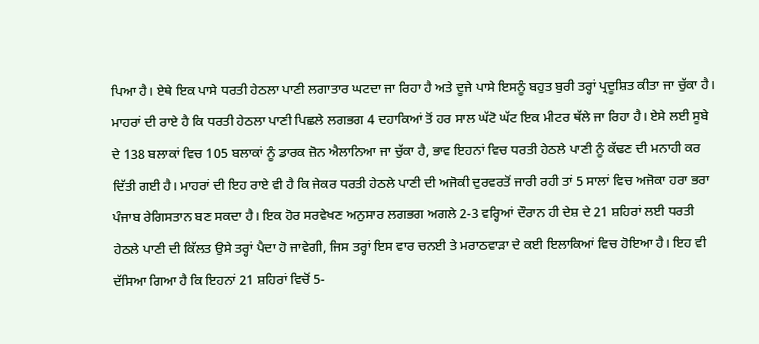ਪਿਆ ਹੈ। ਏਥੇ ਇਕ ਪਾਸੇ ਧਰਤੀ ਹੇਠਲਾ ਪਾਣੀ ਲਗਾਤਾਰ ਘਟਦਾ ਜਾ ਰਿਹਾ ਹੈ ਅਤੇ ਦੂਜੇ ਪਾਸੇ ਇਸਨੂੰ ਬਹੁਤ ਬੁਰੀ ਤਰ੍ਹਾਂ ਪ੍ਰਦੂਸ਼ਿਤ ਕੀਤਾ ਜਾ ਚੁੱਕਾ ਹੈ। ਮਾਹਰਾਂ ਦੀ ਰਾਏ ਹੈ ਕਿ ਧਰਤੀ ਹੇਠਲਾ ਪਾਣੀ ਪਿਛਲੇ ਲਗਭਗ 4 ਦਹਾਕਿਆਂ ਤੋਂ ਹਰ ਸਾਲ ਘੱਟੋ ਘੱਟ ਇਕ ਮੀਟਰ ਥੱਲੇ ਜਾ ਰਿਹਾ ਹੈ। ਏਸੇ ਲਈ ਸੂਬੇ ਦੇ 138 ਬਲਾਕਾਂ ਵਿਚ 105 ਬਲਾਕਾਂ ਨੂੰ ਡਾਰਕ ਜ਼ੋਨ ਐਲਾਨਿਆ ਜਾ ਚੁੱਕਾ ਹੈ, ਭਾਵ ਇਹਨਾਂ ਵਿਚ ਧਰਤੀ ਹੇਠਲੇ ਪਾਣੀ ਨੂੰ ਕੱਢਣ ਦੀ ਮਨਾਹੀ ਕਰ ਦਿੱਤੀ ਗਈ ਹੈ। ਮਾਹਰਾਂ ਦੀ ਇਹ ਰਾਏ ਵੀ ਹੈ ਕਿ ਜੇਕਰ ਧਰਤੀ ਹੇਠਲੇ ਪਾਣੀ ਦੀ ਅਜੋਕੀ ਦੁਰਵਰਤੋਂ ਜਾਰੀ ਰਹੀ ਤਾਂ 5 ਸਾਲਾਂ ਵਿਚ ਅਜੋਕਾ ਹਰਾ ਭਰਾ ਪੰਜਾਬ ਰੇਗਿਸਤਾਨ ਬਣ ਸਕਦਾ ਹੈ। ਇਕ ਹੋਰ ਸਰਵੇਖਣ ਅਨੁਸਾਰ ਲਗਭਗ ਅਗਲੇ 2-3 ਵਰ੍ਹਿਆਂ ਦੌਰਾਨ ਹੀ ਦੇਸ਼ ਦੇ 21 ਸ਼ਹਿਰਾਂ ਲਈ ਧਰਤੀ ਹੇਠਲੇ ਪਾਣੀ ਦੀ ਕਿੱਲਤ ਉਸੇ ਤਰ੍ਹਾਂ ਪੈਦਾ ਹੋ ਜਾਵੇਗੀ, ਜਿਸ ਤਰ੍ਹਾਂ ਇਸ ਵਾਰ ਚਨਈ ਤੇ ਮਰਾਠਵਾੜਾ ਦੇ ਕਈ ਇਲਾਕਿਆਂ ਵਿਚ ਹੋਇਆ ਹੈ। ਇਹ ਵੀ ਦੱਸਿਆ ਗਿਆ ਹੈ ਕਿ ਇਹਨਾਂ 21 ਸ਼ਹਿਰਾਂ ਵਿਚੋਂ 5-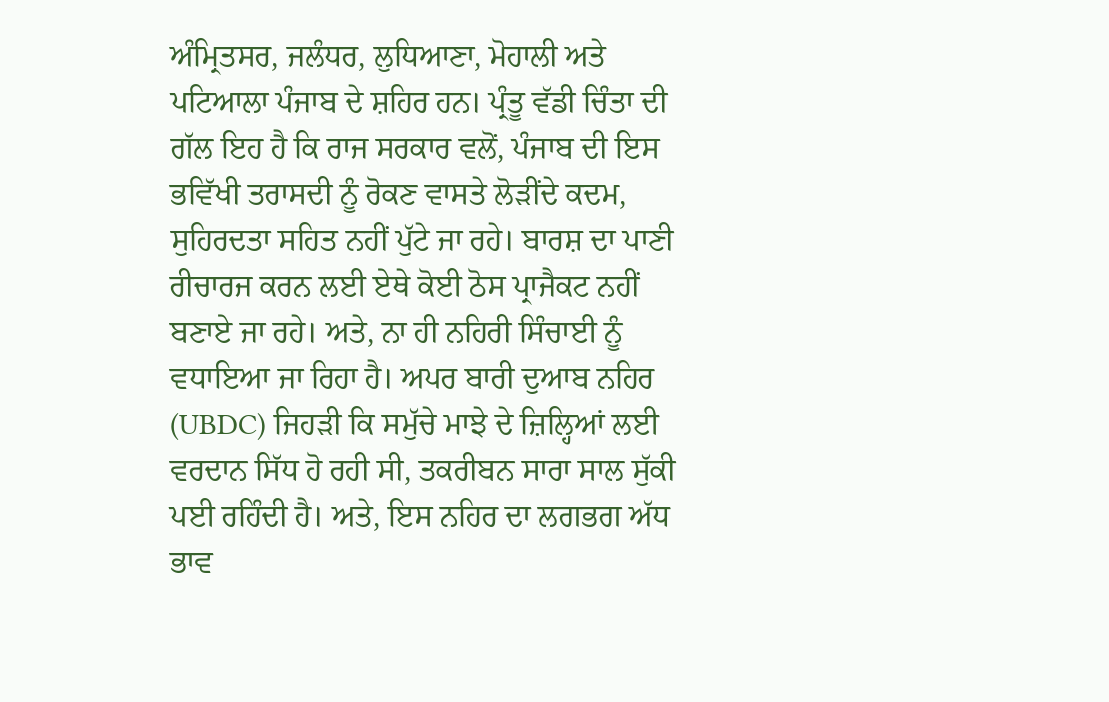ਅੰਮ੍ਰਿਤਸਰ, ਜਲੰਧਰ, ਲੁਧਿਆਣਾ, ਮੋਹਾਲੀ ਅਤੇ ਪਟਿਆਲਾ ਪੰਜਾਬ ਦੇ ਸ਼ਹਿਰ ਹਨ। ਪ੍ਰੰਤੂ ਵੱਡੀ ਚਿੰਤਾ ਦੀ ਗੱਲ ਇਹ ਹੈ ਕਿ ਰਾਜ ਸਰਕਾਰ ਵਲੋਂ, ਪੰਜਾਬ ਦੀ ਇਸ ਭਵਿੱਖੀ ਤਰਾਸਦੀ ਨੂੰ ਰੋਕਣ ਵਾਸਤੇ ਲੋੜੀਂਦੇ ਕਦਮ, ਸੁਹਿਰਦਤਾ ਸਹਿਤ ਨਹੀਂ ਪੁੱਟੇ ਜਾ ਰਹੇ। ਬਾਰਸ਼ ਦਾ ਪਾਣੀ ਰੀਚਾਰਜ ਕਰਨ ਲਈ ਏਥੇ ਕੋਈ ਠੋਸ ਪ੍ਰਾਜੈਕਟ ਨਹੀਂ ਬਣਾਏ ਜਾ ਰਹੇ। ਅਤੇ, ਨਾ ਹੀ ਨਹਿਰੀ ਸਿੰਚਾਈ ਨੂੰ ਵਧਾਇਆ ਜਾ ਰਿਹਾ ਹੈ। ਅਪਰ ਬਾਰੀ ਦੁਆਬ ਨਹਿਰ (UBDC) ਜਿਹੜੀ ਕਿ ਸਮੁੱਚੇ ਮਾਝੇ ਦੇ ਜ਼ਿਲ੍ਹਿਆਂ ਲਈ ਵਰਦਾਨ ਸਿੱਧ ਹੋ ਰਹੀ ਸੀ, ਤਕਰੀਬਨ ਸਾਰਾ ਸਾਲ ਸੁੱਕੀ ਪਈ ਰਹਿੰਦੀ ਹੈ। ਅਤੇ, ਇਸ ਨਹਿਰ ਦਾ ਲਗਭਗ ਅੱਧ ਭਾਵ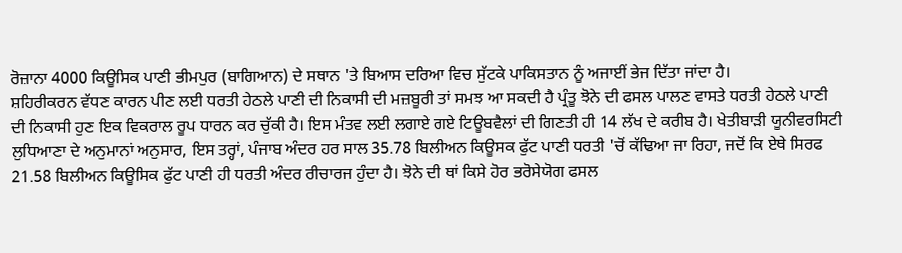ਰੋਜ਼ਾਨਾ 4000 ਕਿਊਸਿਕ ਪਾਣੀ ਭੀਮਪੁਰ (ਬਾਗਿਆਨ) ਦੇ ਸਥਾਨ 'ਤੇ ਬਿਆਸ ਦਰਿਆ ਵਿਚ ਸੁੱਟਕੇ ਪਾਕਿਸਤਾਨ ਨੂੰ ਅਜਾਈਂ ਭੇਜ ਦਿੱਤਾ ਜਾਂਦਾ ਹੈ।
ਸ਼ਹਿਰੀਕਰਨ ਵੱਧਣ ਕਾਰਨ ਪੀਣ ਲਈ ਧਰਤੀ ਹੇਠਲੇ ਪਾਣੀ ਦੀ ਨਿਕਾਸੀ ਦੀ ਮਜ਼ਬੂਰੀ ਤਾਂ ਸਮਝ ਆ ਸਕਦੀ ਹੈ ਪ੍ਰੰਤੂ ਝੋਨੇ ਦੀ ਫਸਲ ਪਾਲਣ ਵਾਸਤੇ ਧਰਤੀ ਹੇਠਲੇ ਪਾਣੀ ਦੀ ਨਿਕਾਸੀ ਹੁਣ ਇਕ ਵਿਕਰਾਲ ਰੂਪ ਧਾਰਨ ਕਰ ਚੁੱਕੀ ਹੈ। ਇਸ ਮੰਤਵ ਲਈ ਲਗਾਏ ਗਏ ਟਿਊਬਵੈਲਾਂ ਦੀ ਗਿਣਤੀ ਹੀ 14 ਲੱਖ ਦੇ ਕਰੀਬ ਹੈ। ਖੇਤੀਬਾੜੀ ਯੂਨੀਵਰਸਿਟੀ ਲੁਧਿਆਣਾ ਦੇ ਅਨੁਮਾਨਾਂ ਅਨੁਸਾਰ, ਇਸ ਤਰ੍ਹਾਂ, ਪੰਜਾਬ ਅੰਦਰ ਹਰ ਸਾਲ 35.78 ਬਿਲੀਅਨ ਕਿਊਸਕ ਫੁੱਟ ਪਾਣੀ ਧਰਤੀ 'ਚੋਂ ਕੱਢਿਆ ਜਾ ਰਿਹਾ, ਜਦੋਂ ਕਿ ਏਥੇ ਸਿਰਫ 21.58 ਬਿਲੀਅਨ ਕਿਊਸਿਕ ਫੁੱਟ ਪਾਣੀ ਹੀ ਧਰਤੀ ਅੰਦਰ ਰੀਚਾਰਜ ਹੁੰਦਾ ਹੈ। ਝੋਨੇ ਦੀ ਥਾਂ ਕਿਸੇ ਹੋਰ ਭਰੋਸੇਯੋਗ ਫਸਲ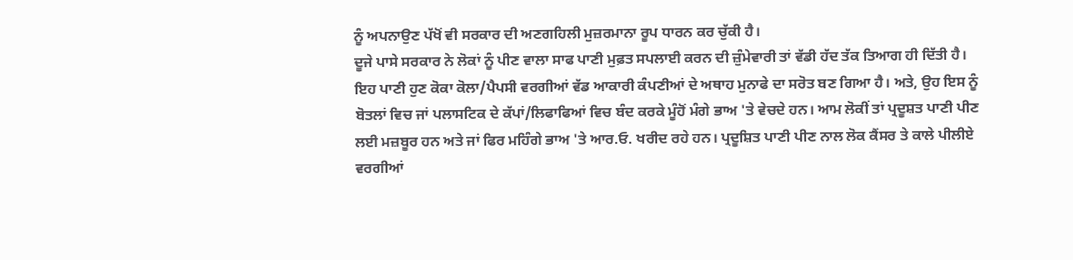ਨੂੰ ਅਪਨਾਉਣ ਪੱਖੋਂ ਵੀ ਸਰਕਾਰ ਦੀ ਅਣਗਹਿਲੀ ਮੁਜ਼ਰਮਾਨਾ ਰੂਪ ਧਾਰਨ ਕਰ ਚੁੱਕੀ ਹੈ।
ਦੂਜੇ ਪਾਸੇ ਸਰਕਾਰ ਨੇ ਲੋਕਾਂ ਨੂੰ ਪੀਣ ਵਾਲਾ ਸਾਫ ਪਾਣੀ ਮੁਫ਼ਤ ਸਪਲਾਈ ਕਰਨ ਦੀ ਜ਼ੁੰਮੇਵਾਰੀ ਤਾਂ ਵੱਡੀ ਹੱਦ ਤੱਕ ਤਿਆਗ ਹੀ ਦਿੱਤੀ ਹੈ। ਇਹ ਪਾਣੀ ਹੁਣ ਕੋਕਾ ਕੋਲਾ/ਪੈਪਸੀ ਵਰਗੀਆਂ ਵੱਡ ਆਕਾਰੀ ਕੰਪਣੀਆਂ ਦੇ ਅਥਾਹ ਮੁਨਾਫੇ ਦਾ ਸਰੋਤ ਬਣ ਗਿਆ ਹੈ। ਅਤੇ, ਉਹ ਇਸ ਨੂੰ ਬੋਤਲਾਂ ਵਿਚ ਜਾਂ ਪਲਾਸਟਿਕ ਦੇ ਕੱਪਾਂ/ਲਿਫਾਫਿਆਂ ਵਿਚ ਬੰਦ ਕਰਕੇ ਮੂੰਹੋਂ ਮੰਗੇ ਭਾਅ 'ਤੇ ਵੇਚਦੇ ਹਨ। ਆਮ ਲੋਕੀਂ ਤਾਂ ਪ੍ਰਦੂਸ਼ਤ ਪਾਣੀ ਪੀਣ ਲਈ ਮਜ਼ਬੂਰ ਹਨ ਅਤੇ ਜਾਂ ਫਿਰ ਮਹਿੰਗੇ ਭਾਅ 'ਤੇ ਆਰ.ਓ. ਖਰੀਦ ਰਹੇ ਹਨ। ਪ੍ਰਦੂਸ਼ਿਤ ਪਾਣੀ ਪੀਣ ਨਾਲ ਲੋਕ ਕੈਂਸਰ ਤੇ ਕਾਲੇ ਪੀਲੀਏ ਵਰਗੀਆਂ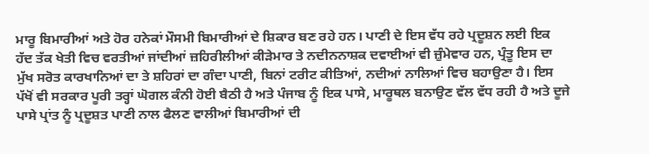ਮਾਰੂ ਬਿਮਾਰੀਆਂ ਅਤੇ ਹੋਰ ਹਨੇਕਾਂ ਮੌਸਮੀ ਬਿਮਾਰੀਆਂ ਦੇ ਸ਼ਿਕਾਰ ਬਣ ਰਹੇ ਹਨ। ਪਾਣੀ ਦੇ ਇਸ ਵੱਧ ਰਹੇ ਪ੍ਰਦੂਸ਼ਨ ਲਈ ਇਕ ਹੱਦ ਤੱਕ ਖੇਤੀ ਵਿਚ ਵਰਤੀਆਂ ਜਾਂਦੀਆਂ ਜ਼ਹਿਰੀਲੀਆਂ ਕੀੜੇਮਾਰ ਤੇ ਨਦੀਨਨਾਸ਼ਕ ਦਵਾਈਆਂ ਵੀ ਜ਼ੁੰਮੇਵਾਰ ਹਨ, ਪ੍ਰੰਤੂ ਇਸ ਦਾ ਮੁੱਖ ਸਰੋਤ ਕਾਰਖਾਨਿਆਂ ਦਾ ਤੇ ਸ਼ਹਿਰਾਂ ਦਾ ਗੰਦਾ ਪਾਣੀ, ਬਿਨਾਂ ਟਰੀਟ ਕੀਤਿਆਂ, ਨਦੀਆਂ ਨਾਲਿਆਂ ਵਿਚ ਬਹਾਉਣਾ ਹੈ। ਇਸ ਪੱਖੋਂ ਵੀ ਸਰਕਾਰ ਪੂਰੀ ਤਰ੍ਹਾਂ ਘੋਗਲ ਕੰਨੀ ਹੋਈ ਬੈਠੀ ਹੈ ਅਤੇ ਪੰਜਾਬ ਨੂੰ ਇਕ ਪਾਸੇ, ਮਾਰੂਥਲ ਬਨਾਉਣ ਵੱਲ ਵੱਧ ਰਹੀ ਹੈ ਅਤੇ ਦੂਜੇ ਪਾਸੇ ਪ੍ਰਾਂਤ ਨੂੰ ਪ੍ਰਦੂਸ਼ਤ ਪਾਣੀ ਨਾਲ ਫੈਲਣ ਵਾਲੀਆਂ ਬਿਮਾਰੀਆਂ ਦੀ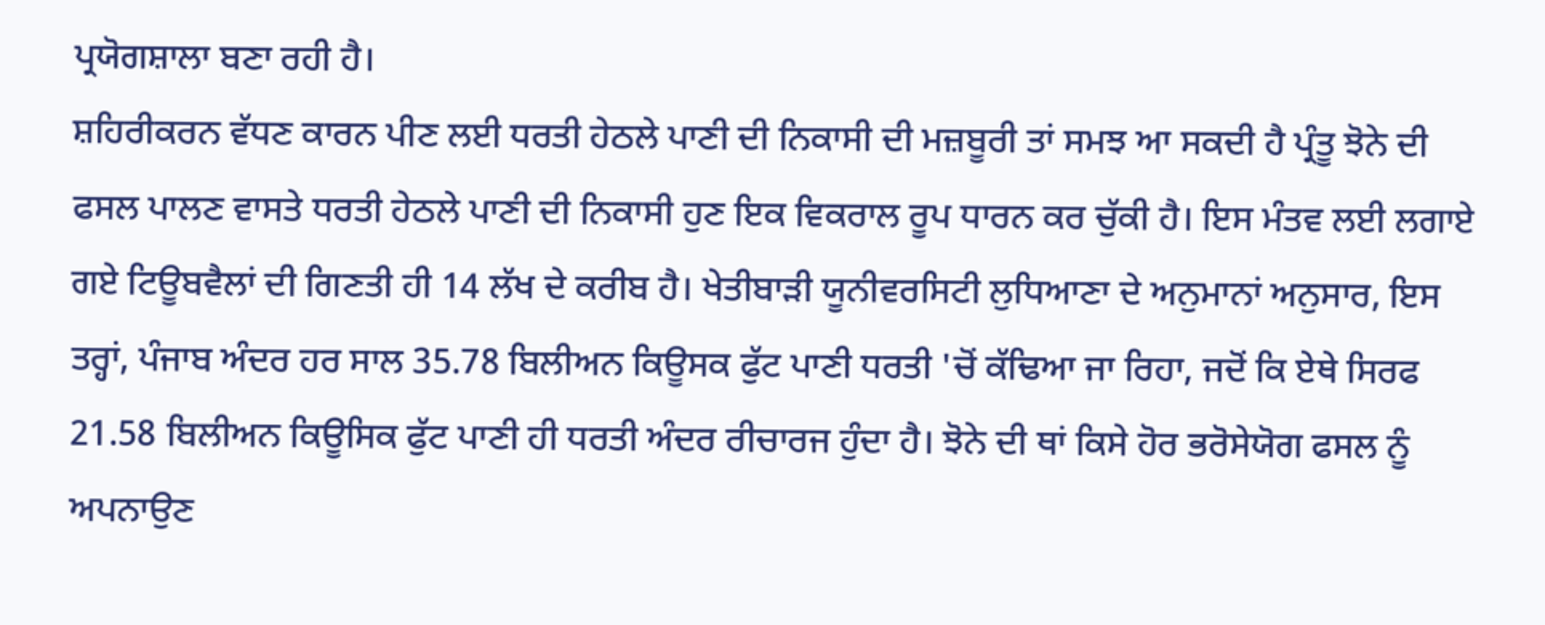ਪ੍ਰਯੋਗਸ਼ਾਲਾ ਬਣਾ ਰਹੀ ਹੈ।
ਸ਼ਹਿਰੀਕਰਨ ਵੱਧਣ ਕਾਰਨ ਪੀਣ ਲਈ ਧਰਤੀ ਹੇਠਲੇ ਪਾਣੀ ਦੀ ਨਿਕਾਸੀ ਦੀ ਮਜ਼ਬੂਰੀ ਤਾਂ ਸਮਝ ਆ ਸਕਦੀ ਹੈ ਪ੍ਰੰਤੂ ਝੋਨੇ ਦੀ ਫਸਲ ਪਾਲਣ ਵਾਸਤੇ ਧਰਤੀ ਹੇਠਲੇ ਪਾਣੀ ਦੀ ਨਿਕਾਸੀ ਹੁਣ ਇਕ ਵਿਕਰਾਲ ਰੂਪ ਧਾਰਨ ਕਰ ਚੁੱਕੀ ਹੈ। ਇਸ ਮੰਤਵ ਲਈ ਲਗਾਏ ਗਏ ਟਿਊਬਵੈਲਾਂ ਦੀ ਗਿਣਤੀ ਹੀ 14 ਲੱਖ ਦੇ ਕਰੀਬ ਹੈ। ਖੇਤੀਬਾੜੀ ਯੂਨੀਵਰਸਿਟੀ ਲੁਧਿਆਣਾ ਦੇ ਅਨੁਮਾਨਾਂ ਅਨੁਸਾਰ, ਇਸ ਤਰ੍ਹਾਂ, ਪੰਜਾਬ ਅੰਦਰ ਹਰ ਸਾਲ 35.78 ਬਿਲੀਅਨ ਕਿਊਸਕ ਫੁੱਟ ਪਾਣੀ ਧਰਤੀ 'ਚੋਂ ਕੱਢਿਆ ਜਾ ਰਿਹਾ, ਜਦੋਂ ਕਿ ਏਥੇ ਸਿਰਫ 21.58 ਬਿਲੀਅਨ ਕਿਊਸਿਕ ਫੁੱਟ ਪਾਣੀ ਹੀ ਧਰਤੀ ਅੰਦਰ ਰੀਚਾਰਜ ਹੁੰਦਾ ਹੈ। ਝੋਨੇ ਦੀ ਥਾਂ ਕਿਸੇ ਹੋਰ ਭਰੋਸੇਯੋਗ ਫਸਲ ਨੂੰ ਅਪਨਾਉਣ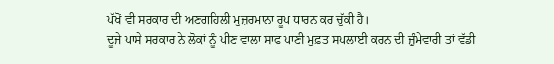ਪੱਖੋਂ ਵੀ ਸਰਕਾਰ ਦੀ ਅਣਗਹਿਲੀ ਮੁਜ਼ਰਮਾਨਾ ਰੂਪ ਧਾਰਨ ਕਰ ਚੁੱਕੀ ਹੈ।
ਦੂਜੇ ਪਾਸੇ ਸਰਕਾਰ ਨੇ ਲੋਕਾਂ ਨੂੰ ਪੀਣ ਵਾਲਾ ਸਾਫ ਪਾਣੀ ਮੁਫ਼ਤ ਸਪਲਾਈ ਕਰਨ ਦੀ ਜ਼ੁੰਮੇਵਾਰੀ ਤਾਂ ਵੱਡੀ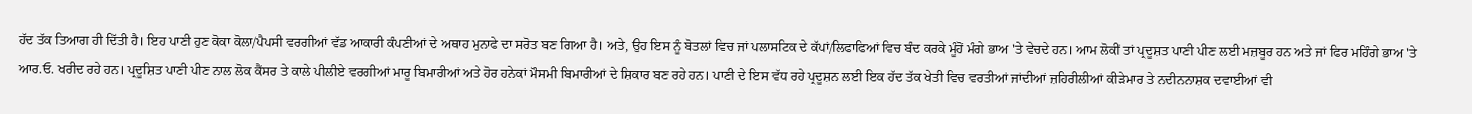ਹੱਦ ਤੱਕ ਤਿਆਗ ਹੀ ਦਿੱਤੀ ਹੈ। ਇਹ ਪਾਣੀ ਹੁਣ ਕੋਕਾ ਕੋਲਾ/ਪੈਪਸੀ ਵਰਗੀਆਂ ਵੱਡ ਆਕਾਰੀ ਕੰਪਣੀਆਂ ਦੇ ਅਥਾਹ ਮੁਨਾਫੇ ਦਾ ਸਰੋਤ ਬਣ ਗਿਆ ਹੈ। ਅਤੇ, ਉਹ ਇਸ ਨੂੰ ਬੋਤਲਾਂ ਵਿਚ ਜਾਂ ਪਲਾਸਟਿਕ ਦੇ ਕੱਪਾਂ/ਲਿਫਾਫਿਆਂ ਵਿਚ ਬੰਦ ਕਰਕੇ ਮੂੰਹੋਂ ਮੰਗੇ ਭਾਅ 'ਤੇ ਵੇਚਦੇ ਹਨ। ਆਮ ਲੋਕੀਂ ਤਾਂ ਪ੍ਰਦੂਸ਼ਤ ਪਾਣੀ ਪੀਣ ਲਈ ਮਜ਼ਬੂਰ ਹਨ ਅਤੇ ਜਾਂ ਫਿਰ ਮਹਿੰਗੇ ਭਾਅ 'ਤੇ ਆਰ.ਓ. ਖਰੀਦ ਰਹੇ ਹਨ। ਪ੍ਰਦੂਸ਼ਿਤ ਪਾਣੀ ਪੀਣ ਨਾਲ ਲੋਕ ਕੈਂਸਰ ਤੇ ਕਾਲੇ ਪੀਲੀਏ ਵਰਗੀਆਂ ਮਾਰੂ ਬਿਮਾਰੀਆਂ ਅਤੇ ਹੋਰ ਹਨੇਕਾਂ ਮੌਸਮੀ ਬਿਮਾਰੀਆਂ ਦੇ ਸ਼ਿਕਾਰ ਬਣ ਰਹੇ ਹਨ। ਪਾਣੀ ਦੇ ਇਸ ਵੱਧ ਰਹੇ ਪ੍ਰਦੂਸ਼ਨ ਲਈ ਇਕ ਹੱਦ ਤੱਕ ਖੇਤੀ ਵਿਚ ਵਰਤੀਆਂ ਜਾਂਦੀਆਂ ਜ਼ਹਿਰੀਲੀਆਂ ਕੀੜੇਮਾਰ ਤੇ ਨਦੀਨਨਾਸ਼ਕ ਦਵਾਈਆਂ ਵੀ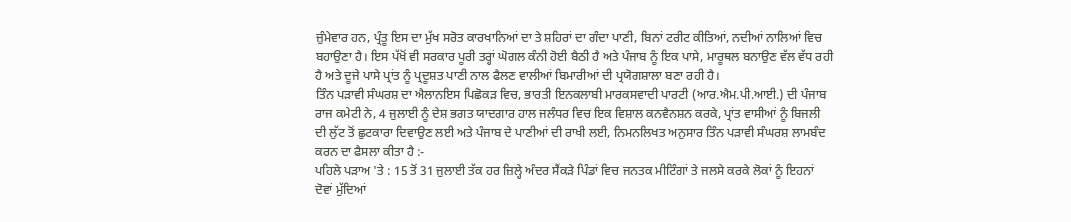ਜ਼ੁੰਮੇਵਾਰ ਹਨ, ਪ੍ਰੰਤੂ ਇਸ ਦਾ ਮੁੱਖ ਸਰੋਤ ਕਾਰਖਾਨਿਆਂ ਦਾ ਤੇ ਸ਼ਹਿਰਾਂ ਦਾ ਗੰਦਾ ਪਾਣੀ, ਬਿਨਾਂ ਟਰੀਟ ਕੀਤਿਆਂ, ਨਦੀਆਂ ਨਾਲਿਆਂ ਵਿਚ ਬਹਾਉਣਾ ਹੈ। ਇਸ ਪੱਖੋਂ ਵੀ ਸਰਕਾਰ ਪੂਰੀ ਤਰ੍ਹਾਂ ਘੋਗਲ ਕੰਨੀ ਹੋਈ ਬੈਠੀ ਹੈ ਅਤੇ ਪੰਜਾਬ ਨੂੰ ਇਕ ਪਾਸੇ, ਮਾਰੂਥਲ ਬਨਾਉਣ ਵੱਲ ਵੱਧ ਰਹੀ ਹੈ ਅਤੇ ਦੂਜੇ ਪਾਸੇ ਪ੍ਰਾਂਤ ਨੂੰ ਪ੍ਰਦੂਸ਼ਤ ਪਾਣੀ ਨਾਲ ਫੈਲਣ ਵਾਲੀਆਂ ਬਿਮਾਰੀਆਂ ਦੀ ਪ੍ਰਯੋਗਸ਼ਾਲਾ ਬਣਾ ਰਹੀ ਹੈ।
ਤਿੰਨ ਪੜਾਵੀ ਸੰਘਰਸ਼ ਦਾ ਐਲਾਨਇਸ ਪਿਛੋਕੜ ਵਿਚ, ਭਾਰਤੀ ਇਨਕਲਾਬੀ ਮਾਰਕਸਵਾਦੀ ਪਾਰਟੀ (ਆਰ.ਐਮ.ਪੀ.ਆਈ.) ਦੀ ਪੰਜਾਬ ਰਾਜ ਕਮੇਟੀ ਨੇ, 4 ਜੁਲਾਈ ਨੂੰ ਦੇਸ਼ ਭਗਤ ਯਾਦਗਾਰ ਹਾਲ ਜਲੰਧਰ ਵਿਚ ਇਕ ਵਿਸ਼ਾਲ ਕਨਵੈਨਸ਼ਨ ਕਰਕੇ, ਪ੍ਰਾਂਤ ਵਾਸੀਆਂ ਨੂੰ ਬਿਜਲੀ ਦੀ ਲੁੱਟ ਤੋਂ ਛੁਟਕਾਰਾ ਦਿਵਾਉਣ ਲਈ ਅਤੇ ਪੰਜਾਬ ਦੇ ਪਾਣੀਆਂ ਦੀ ਰਾਖੀ ਲਈ, ਨਿਮਨਲਿਖਤ ਅਨੁਸਾਰ ਤਿੰਨ ਪੜਾਵੀ ਸੰਘਰਸ਼ ਲਾਮਬੰਦ ਕਰਨ ਦਾ ਫੈਸਲਾ ਕੀਤਾ ਹੈ :-
ਪਹਿਲੇ ਪੜਾਅ 'ਤੇ : 15 ਤੋਂ 31 ਜੁਲਾਈ ਤੱਕ ਹਰ ਜ਼ਿਲ੍ਹੇ ਅੰਦਰ ਸੈਂਕੜੇ ਪਿੰਡਾਂ ਵਿਚ ਜਨਤਕ ਮੀਟਿੰਗਾਂ ਤੇ ਜਲਸੇ ਕਰਕੇ ਲੋਕਾਂ ਨੂੰ ਇਹਨਾਂ ਦੋਵਾਂ ਮੁੱਦਿਆਂ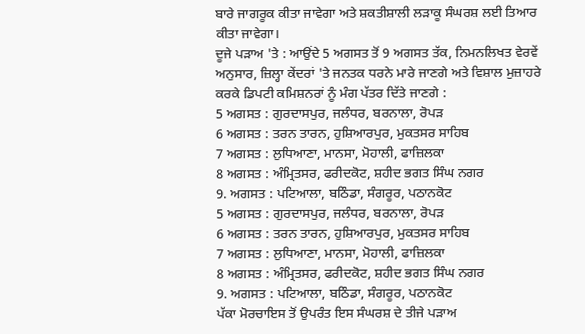ਬਾਰੇ ਜਾਗਰੂਕ ਕੀਤਾ ਜਾਵੇਗਾ ਅਤੇ ਸ਼ਕਤੀਸ਼ਾਲੀ ਲੜਾਕੂ ਸੰਘਰਸ਼ ਲਈ ਤਿਆਰ ਕੀਤਾ ਜਾਵੇਗਾ।
ਦੂਜੇ ਪੜਾਅ 'ਤੇ : ਆਉਂਦੇ 5 ਅਗਸਤ ਤੋਂ 9 ਅਗਸਤ ਤੱਕ, ਨਿਮਨਲਿਖਤ ਵੇਰਵੇਂ ਅਨੁਸਾਰ, ਜ਼ਿਲ੍ਹਾ ਕੇਂਦਰਾਂ 'ਤੇ ਜਨਤਕ ਧਰਨੇ ਮਾਰੇ ਜਾਣਗੇ ਅਤੇ ਵਿਸ਼ਾਲ ਮੁਜ਼ਾਹਰੇ ਕਰਕੇ ਡਿਪਟੀ ਕਮਿਸ਼ਨਰਾਂ ਨੂੰ ਮੰਗ ਪੱਤਰ ਦਿੱਤੇ ਜਾਣਗੇ :
5 ਅਗਸਤ : ਗੁਰਦਾਸਪੁਰ, ਜਲੰਧਰ, ਬਰਨਾਲਾ, ਰੋਪੜ
6 ਅਗਸਤ : ਤਰਨ ਤਾਰਨ, ਹੁਸ਼ਿਆਰਪੁਰ, ਮੁਕਤਸਰ ਸਾਹਿਬ
7 ਅਗਸਤ : ਲੁਧਿਆਣਾ, ਮਾਨਸਾ, ਮੋਹਾਲੀ, ਫਾਜ਼ਿਲਕਾ
8 ਅਗਸਤ : ਅੰਮ੍ਰਿਤਸਰ, ਫਰੀਦਕੋਟ, ਸ਼ਹੀਦ ਭਗਤ ਸਿੰਘ ਨਗਰ
9. ਅਗਸਤ : ਪਟਿਆਲਾ, ਬਠਿੰਡਾ, ਸੰਗਰੂਰ, ਪਠਾਨਕੋਟ
5 ਅਗਸਤ : ਗੁਰਦਾਸਪੁਰ, ਜਲੰਧਰ, ਬਰਨਾਲਾ, ਰੋਪੜ
6 ਅਗਸਤ : ਤਰਨ ਤਾਰਨ, ਹੁਸ਼ਿਆਰਪੁਰ, ਮੁਕਤਸਰ ਸਾਹਿਬ
7 ਅਗਸਤ : ਲੁਧਿਆਣਾ, ਮਾਨਸਾ, ਮੋਹਾਲੀ, ਫਾਜ਼ਿਲਕਾ
8 ਅਗਸਤ : ਅੰਮ੍ਰਿਤਸਰ, ਫਰੀਦਕੋਟ, ਸ਼ਹੀਦ ਭਗਤ ਸਿੰਘ ਨਗਰ
9. ਅਗਸਤ : ਪਟਿਆਲਾ, ਬਠਿੰਡਾ, ਸੰਗਰੂਰ, ਪਠਾਨਕੋਟ
ਪੱਕਾ ਮੋਰਚਾਇਸ ਤੋਂ ਉਪਰੰਤ ਇਸ ਸੰਘਰਸ਼ ਦੇ ਤੀਜੇ ਪੜਾਅ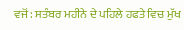ਵਜੋਂ : ਸਤੰਬਰ ਮਹੀਨੇ ਦੇ ਪਹਿਲੇ ਹਫਤੇ ਵਿਚ ਮੁੱਖ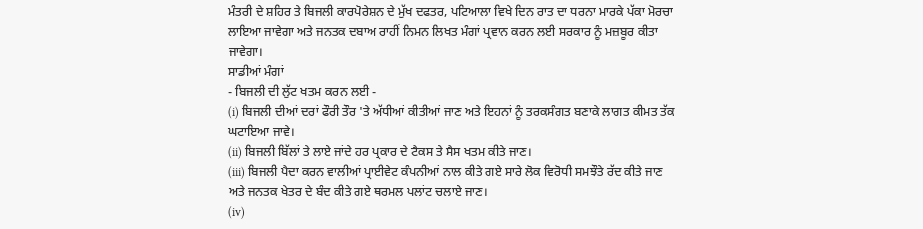ਮੰਤਰੀ ਦੇ ਸ਼ਹਿਰ ਤੇ ਬਿਜਲੀ ਕਾਰਪੋਰੇਸ਼ਨ ਦੇ ਮੁੱਖ ਦਫਤਰ, ਪਟਿਆਲਾ ਵਿਖੇ ਦਿਨ ਰਾਤ ਦਾ ਧਰਨਾ ਮਾਰਕੇ ਪੱਕਾ ਮੋਰਚਾ ਲਾਇਆ ਜਾਵੇਗਾ ਅਤੇ ਜਨਤਕ ਦਬਾਅ ਰਾਹੀਂ ਨਿਮਨ ਲਿਖਤ ਮੰਗਾਂ ਪ੍ਰਵਾਨ ਕਰਨ ਲਈ ਸਰਕਾਰ ਨੂੰ ਮਜ਼ਬੂਰ ਕੀਤਾ ਜਾਵੇਗਾ।
ਸਾਡੀਆਂ ਮੰਗਾਂ
- ਬਿਜਲੀ ਦੀ ਲੁੱਟ ਖਤਮ ਕਰਨ ਲਈ -
(i) ਬਿਜਲੀ ਦੀਆਂ ਦਰਾਂ ਫੌਰੀ ਤੌਰ 'ਤੇ ਅੱਧੀਆਂ ਕੀਤੀਆਂ ਜਾਣ ਅਤੇ ਇਹਨਾਂ ਨੂੰ ਤਰਕਸੰਗਤ ਬਣਾਕੇ ਲਾਗਤ ਕੀਮਤ ਤੱਕ ਘਟਾਇਆ ਜਾਵੇ।
(ii) ਬਿਜਲੀ ਬਿੱਲਾਂ ਤੇ ਲਾਏ ਜਾਂਦੇ ਹਰ ਪ੍ਰਕਾਰ ਦੇ ਟੈਕਸ ਤੇ ਸੈਸ ਖਤਮ ਕੀਤੇ ਜਾਣ।
(iii) ਬਿਜਲੀ ਪੈਦਾ ਕਰਨ ਵਾਲੀਆਂ ਪ੍ਰਾਈਵੇਟ ਕੰਪਨੀਆਂ ਨਾਲ ਕੀਤੇ ਗਏ ਸਾਰੇ ਲੋਕ ਵਿਰੋਧੀ ਸਮਝੌਤੇ ਰੱਦ ਕੀਤੇ ਜਾਣ ਅਤੇ ਜਨਤਕ ਖੇਤਰ ਦੇ ਬੰਦ ਕੀਤੇ ਗਏ ਥਰਮਲ ਪਲਾਂਟ ਚਲਾਏ ਜਾਣ।
(iv)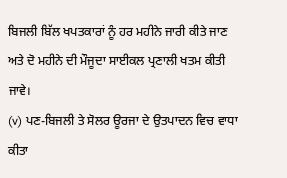ਬਿਜਲੀ ਬਿੱਲ ਖਪਤਕਾਰਾਂ ਨੂੰ ਹਰ ਮਹੀਨੇ ਜਾਰੀ ਕੀਤੇ ਜਾਣ ਅਤੇ ਦੋ ਮਹੀਨੇ ਦੀ ਮੌਜੂਦਾ ਸਾਈਕਲ ਪ੍ਰਣਾਲੀ ਖਤਮ ਕੀਤੀ ਜਾਵੇ।
(v) ਪਣ-ਬਿਜਲੀ ਤੇ ਸੋਲਰ ਊਰਜਾ ਦੇ ਉਤਪਾਦਨ ਵਿਚ ਵਾਧਾ ਕੀਤਾ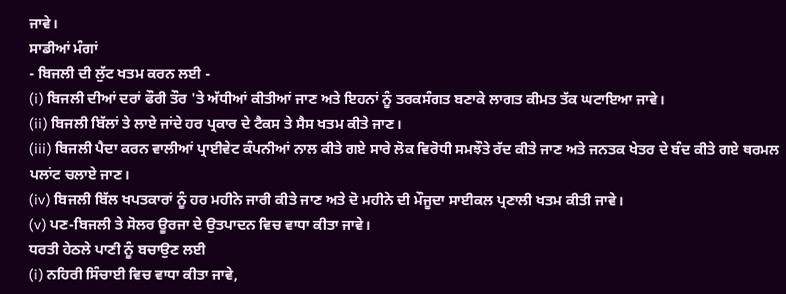ਜਾਵੇ।
ਸਾਡੀਆਂ ਮੰਗਾਂ
- ਬਿਜਲੀ ਦੀ ਲੁੱਟ ਖਤਮ ਕਰਨ ਲਈ -
(i) ਬਿਜਲੀ ਦੀਆਂ ਦਰਾਂ ਫੌਰੀ ਤੌਰ 'ਤੇ ਅੱਧੀਆਂ ਕੀਤੀਆਂ ਜਾਣ ਅਤੇ ਇਹਨਾਂ ਨੂੰ ਤਰਕਸੰਗਤ ਬਣਾਕੇ ਲਾਗਤ ਕੀਮਤ ਤੱਕ ਘਟਾਇਆ ਜਾਵੇ।
(ii) ਬਿਜਲੀ ਬਿੱਲਾਂ ਤੇ ਲਾਏ ਜਾਂਦੇ ਹਰ ਪ੍ਰਕਾਰ ਦੇ ਟੈਕਸ ਤੇ ਸੈਸ ਖਤਮ ਕੀਤੇ ਜਾਣ।
(iii) ਬਿਜਲੀ ਪੈਦਾ ਕਰਨ ਵਾਲੀਆਂ ਪ੍ਰਾਈਵੇਟ ਕੰਪਨੀਆਂ ਨਾਲ ਕੀਤੇ ਗਏ ਸਾਰੇ ਲੋਕ ਵਿਰੋਧੀ ਸਮਝੌਤੇ ਰੱਦ ਕੀਤੇ ਜਾਣ ਅਤੇ ਜਨਤਕ ਖੇਤਰ ਦੇ ਬੰਦ ਕੀਤੇ ਗਏ ਥਰਮਲ ਪਲਾਂਟ ਚਲਾਏ ਜਾਣ।
(iv) ਬਿਜਲੀ ਬਿੱਲ ਖਪਤਕਾਰਾਂ ਨੂੰ ਹਰ ਮਹੀਨੇ ਜਾਰੀ ਕੀਤੇ ਜਾਣ ਅਤੇ ਦੋ ਮਹੀਨੇ ਦੀ ਮੌਜੂਦਾ ਸਾਈਕਲ ਪ੍ਰਣਾਲੀ ਖਤਮ ਕੀਤੀ ਜਾਵੇ।
(v) ਪਣ-ਬਿਜਲੀ ਤੇ ਸੋਲਰ ਊਰਜਾ ਦੇ ਉਤਪਾਦਨ ਵਿਚ ਵਾਧਾ ਕੀਤਾ ਜਾਵੇ।
ਧਰਤੀ ਹੇਠਲੇ ਪਾਣੀ ਨੂੰ ਬਚਾਉਣ ਲਈ
(i) ਨਹਿਰੀ ਸਿੰਚਾਈ ਵਿਚ ਵਾਧਾ ਕੀਤਾ ਜਾਵੇ,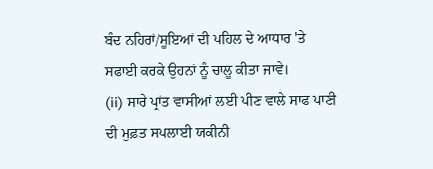ਬੰਦ ਨਹਿਰਾਂ/ਸੂਇਆਂ ਦੀ ਪਹਿਲ ਦੇ ਆਧਾਰ 'ਤੇ ਸਫਾਈ ਕਰਕੇ ਉਹਨਾਂ ਨੂੰ ਚਾਲੂ ਕੀਤਾ ਜਾਵੇ।
(ii) ਸਾਰੇ ਪ੍ਰਾਂਤ ਵਾਸੀਆਂ ਲਈ ਪੀਣ ਵਾਲੇ ਸਾਫ ਪਾਣੀ ਦੀ ਮੁਫ਼ਤ ਸਪਲਾਈ ਯਕੀਨੀ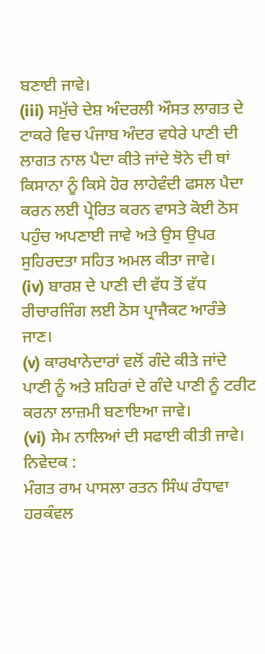ਬਣਾਈ ਜਾਵੇ।
(iii) ਸਮੁੱਚੇ ਦੇਸ਼ ਅੰਦਰਲੀ ਔਸਤ ਲਾਗਤ ਦੇ ਟਾਕਰੇ ਵਿਚ ਪੰਜਾਬ ਅੰਦਰ ਵਧੇਰੇ ਪਾਣੀ ਦੀ ਲਾਗਤ ਨਾਲ ਪੈਦਾ ਕੀਤੇ ਜਾਂਦੇ ਝੋਨੇ ਦੀ ਥਾਂ ਕਿਸਾਨਾ ਨੂੰ ਕਿਸੇ ਹੋਰ ਲਾਹੇਵੰਦੀ ਫਸਲ ਪੈਦਾ ਕਰਨ ਲਈ ਪ੍ਰੇਰਿਤ ਕਰਨ ਵਾਸਤੇ ਕੋਈ ਠੋਸ ਪਹੁੰਚ ਅਪਣਾਈ ਜਾਵੇ ਅਤੇ ਉਸ ਉਪਰ ਸੁਹਿਰਦਤਾ ਸਹਿਤ ਅਮਲ ਕੀਤਾ ਜਾਵੇ।
(iv) ਬਾਰਸ਼ ਦੇ ਪਾਣੀ ਦੀ ਵੱਧ ਤੋਂ ਵੱਧ ਰੀਚਾਰਜਿੰਗ ਲਈ ਠੋਸ ਪ੍ਰਾਜੈਕਟ ਆਰੰਭੇ ਜਾਣ।
(v) ਕਾਰਖਾਨੇਦਾਰਾਂ ਵਲੋਂ ਗੰਦੇ ਕੀਤੇ ਜਾਂਦੇ ਪਾਣੀ ਨੂੰ ਅਤੇ ਸ਼ਹਿਰਾਂ ਦੇ ਗੰਦੇ ਪਾਣੀ ਨੂੰ ਟਰੀਟ ਕਰਨਾ ਲਾਜ਼ਮੀ ਬਣਾਇਆ ਜਾਵੇ।
(vi) ਸੇਮ ਨਾਲਿਆਂ ਦੀ ਸਫਾਈ ਕੀਤੀ ਜਾਵੇ।
ਨਿਵੇਦਕ :
ਮੰਗਤ ਰਾਮ ਪਾਸਲਾ ਰਤਨ ਸਿੰਘ ਰੰਧਾਵਾ ਹਰਕੰਵਲ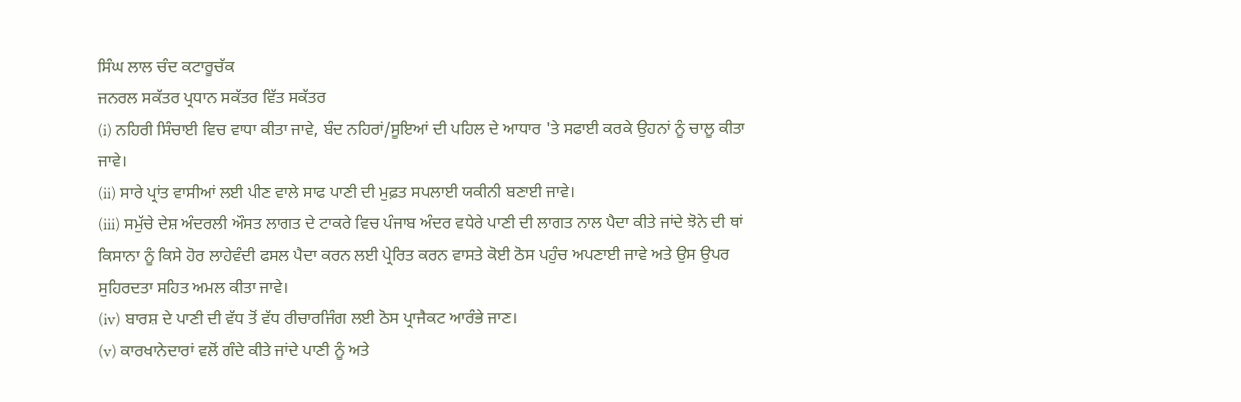ਸਿੰਘ ਲਾਲ ਚੰਦ ਕਟਾਰੂਚੱਕ
ਜਨਰਲ ਸਕੱਤਰ ਪ੍ਰਧਾਨ ਸਕੱਤਰ ਵਿੱਤ ਸਕੱਤਰ
(i) ਨਹਿਰੀ ਸਿੰਚਾਈ ਵਿਚ ਵਾਧਾ ਕੀਤਾ ਜਾਵੇ, ਬੰਦ ਨਹਿਰਾਂ/ਸੂਇਆਂ ਦੀ ਪਹਿਲ ਦੇ ਆਧਾਰ 'ਤੇ ਸਫਾਈ ਕਰਕੇ ਉਹਨਾਂ ਨੂੰ ਚਾਲੂ ਕੀਤਾ ਜਾਵੇ।
(ii) ਸਾਰੇ ਪ੍ਰਾਂਤ ਵਾਸੀਆਂ ਲਈ ਪੀਣ ਵਾਲੇ ਸਾਫ ਪਾਣੀ ਦੀ ਮੁਫ਼ਤ ਸਪਲਾਈ ਯਕੀਨੀ ਬਣਾਈ ਜਾਵੇ।
(iii) ਸਮੁੱਚੇ ਦੇਸ਼ ਅੰਦਰਲੀ ਔਸਤ ਲਾਗਤ ਦੇ ਟਾਕਰੇ ਵਿਚ ਪੰਜਾਬ ਅੰਦਰ ਵਧੇਰੇ ਪਾਣੀ ਦੀ ਲਾਗਤ ਨਾਲ ਪੈਦਾ ਕੀਤੇ ਜਾਂਦੇ ਝੋਨੇ ਦੀ ਥਾਂ ਕਿਸਾਨਾ ਨੂੰ ਕਿਸੇ ਹੋਰ ਲਾਹੇਵੰਦੀ ਫਸਲ ਪੈਦਾ ਕਰਨ ਲਈ ਪ੍ਰੇਰਿਤ ਕਰਨ ਵਾਸਤੇ ਕੋਈ ਠੋਸ ਪਹੁੰਚ ਅਪਣਾਈ ਜਾਵੇ ਅਤੇ ਉਸ ਉਪਰ ਸੁਹਿਰਦਤਾ ਸਹਿਤ ਅਮਲ ਕੀਤਾ ਜਾਵੇ।
(iv) ਬਾਰਸ਼ ਦੇ ਪਾਣੀ ਦੀ ਵੱਧ ਤੋਂ ਵੱਧ ਰੀਚਾਰਜਿੰਗ ਲਈ ਠੋਸ ਪ੍ਰਾਜੈਕਟ ਆਰੰਭੇ ਜਾਣ।
(v) ਕਾਰਖਾਨੇਦਾਰਾਂ ਵਲੋਂ ਗੰਦੇ ਕੀਤੇ ਜਾਂਦੇ ਪਾਣੀ ਨੂੰ ਅਤੇ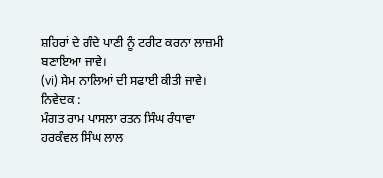ਸ਼ਹਿਰਾਂ ਦੇ ਗੰਦੇ ਪਾਣੀ ਨੂੰ ਟਰੀਟ ਕਰਨਾ ਲਾਜ਼ਮੀ ਬਣਾਇਆ ਜਾਵੇ।
(vi) ਸੇਮ ਨਾਲਿਆਂ ਦੀ ਸਫਾਈ ਕੀਤੀ ਜਾਵੇ।
ਨਿਵੇਦਕ :
ਮੰਗਤ ਰਾਮ ਪਾਸਲਾ ਰਤਨ ਸਿੰਘ ਰੰਧਾਵਾ ਹਰਕੰਵਲ ਸਿੰਘ ਲਾਲ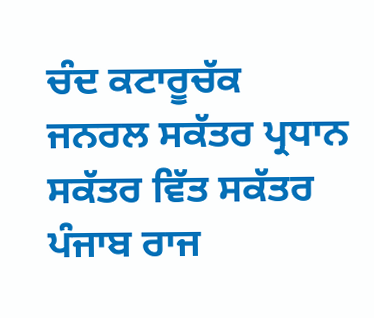ਚੰਦ ਕਟਾਰੂਚੱਕ
ਜਨਰਲ ਸਕੱਤਰ ਪ੍ਰਧਾਨ ਸਕੱਤਰ ਵਿੱਤ ਸਕੱਤਰ
ਪੰਜਾਬ ਰਾਜ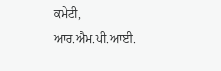ਕਮੇਟੀ, ਆਰ.ਐਮ.ਪੀ.ਆਈ.